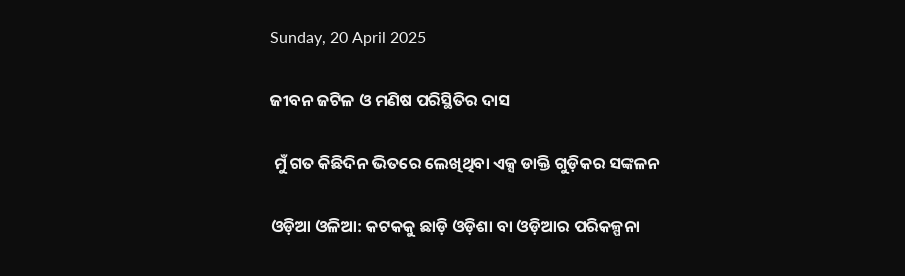Sunday, 20 April 2025

ଜୀବନ ଜଟିଳ ଓ ମଣିଷ ପରିସ୍ଥିତିର ଦାସ

 ମୁଁ ଗତ କିଛିଦିନ ଭିତରେ ଲେଖିଥିବା ଏକ୍ସ ଡାକ୍ତି ଗୁଡ଼ିକର ସଙ୍କଳନ

ଓଡ଼ିଆ ଓଳିଆ: କଟକକୁ ଛାଡ଼ି ଓଡ଼ିଶା ବା ଓଡ଼ିଆର ପରିକଳ୍ପନା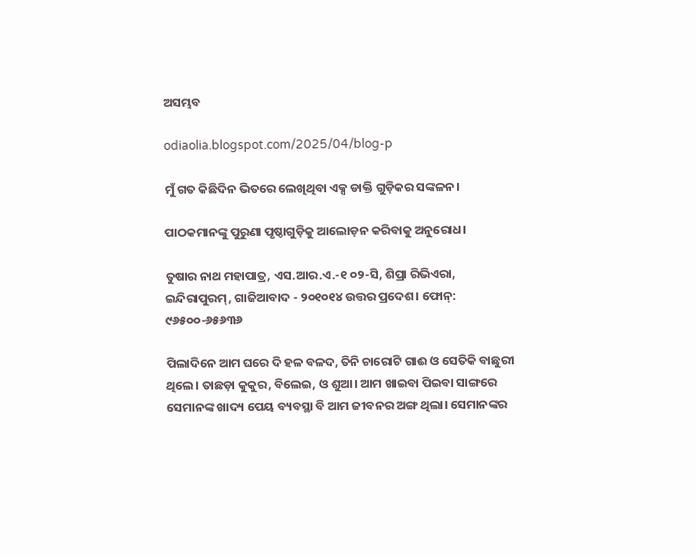ଅସମ୍ଭବ

odiaolia.blogspot.com/2025/04/blog-p

ମୁଁ ଗତ କିଛିଦିନ ଭିତରେ ଲେଖିଥିବା ଏକ୍ସ ଡାକ୍ତି ଗୁଡ଼ିକର ସଙ୍କଳନ।

ପାଠକମାନଙ୍କୁ ପୁରୁଣା ପୃଷ୍ଠାଗୁଡ଼ିକୁ ଆଲୋଡ଼ନ କରିବାକୁ ଅନୁରୋଧ।

ତୁଷାର ନାଥ ମହାପାତ୍ର, ଏସ.ଆର.ଏ.-୧ ୦୨-ସି, ଶିପ୍ରା ରିଭିଏରା, ଇନ୍ଦିରାପୁରମ୍, ଗାଜିଆବାଦ - ୨୦୧୦୧୪ ଉତ୍ତର ପ୍ରଦେଶ। ଫୋନ୍: ୯୬୫୦୦-୬୫୬୩୬

ପିଲାଦିନେ ଆମ ଘରେ ଦି ହଳ ବଳଦ, ତିନି ଚାରୋଟି ଗାଈ ଓ ସେତିକି ବାଛୁରୀ ଥିଲେ। ତାଛଡ଼ା କୁକୁର, ବିଲେଇ, ଓ ଶୁଆ। ଆମ ଖାଇବା ପିଇବା ସାଙ୍ଗରେ ସେମାନଙ୍କ ଖାଦ୍ୟ ପେୟ ବ୍ୟବସ୍ଥା ବି ଆମ ଜୀବନର ଅଙ୍ଗ ଥିଲା। ସେମାନଙ୍କର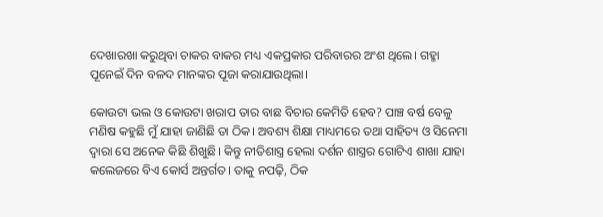ଦେଖାରଖା କରୁଥିବା ଚାକର ବାକର ମଧ୍ୟ ଏକପ୍ରକାର ପରିବାରର ଅଂଶ ଥିଲେ। ଗହ୍ମା ପୂନେଇଁ ଦିନ ବଳଦ ମାନଙ୍କର ପୂଜା କରାଯାଉଥିଲା।

କୋଉଟା ଭଲ ଓ କୋଉଟା ଖରାପ ତାର ବାଛ ବିଚାର କେମିତି ହେବ? ପାଞ୍ଚ ବର୍ଷ ବେଳୁ ମଣିଷ କହୁଛି ମୁଁ ଯାହା ଜାଣିଛି ତା ଠିକ। ଅବଶ୍ୟ ଶିକ୍ଷା ମାଧ୍ୟମରେ ତଥା ସାହିତ୍ୟ ଓ ସିନେମା ଦ୍ବାରା ସେ ଅନେକ କିଛି ଶିଖୁଛି। କିନ୍ତୁ ନୀତିଶାସ୍ତ୍ର ହେଲା ଦର୍ଶନ ଶାସ୍ତ୍ରର ଗୋଟିଏ ଶାଖା ଯାହା କଲେଜରେ ବିଏ କୋର୍ସ ଅନ୍ତର୍ଗତ। ତାକୁ ନପଢ଼ି, ଠିକ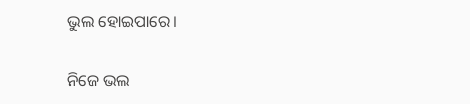ଭୁଲ ହୋଇପାରେ।

ନିଜେ ଭଲ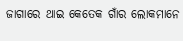ଜାଗାରେ ଥାଇ କେତେକ ଗାଁର ଲୋକମାନେ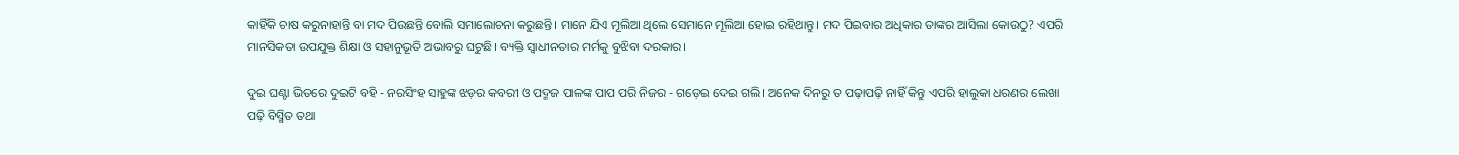କାହିଁକି ଚାଷ କରୁନାହାନ୍ତି ବା ମଦ ପିଉଛନ୍ତି ବୋଲି ସମାଲୋଚନା କରୁଛନ୍ତି। ମାନେ ଯିଏ ମୂଲିଆ ଥିଲେ ସେମାନେ ମୂଲିଆ ହୋଇ ରହିଥାନ୍ତୁ। ମଦ ପିଇବାର ଅଧିକାର ତାଙ୍କର ଆସିଲା କୋଉଠୁ? ଏପରି ମାନସିକତା ଉପଯୁକ୍ତ ଶିକ୍ଷା ଓ ସହାନୁଭୂତି ଅଭାବରୁ ଘଟୁଛି। ବ୍ୟକ୍ତି ସ୍ୱାଧୀନତାର ମର୍ମକୁ ବୁଝିବା ଦରକାର।

ଦୁଇ ଘଣ୍ଟା ଭିତରେ ଦୁଇଟି ବହି - ନରସିଂହ ସାହୁଙ୍କ ଝଡ଼ର କବରୀ ଓ ପଦ୍ମଜ ପାଳଙ୍କ ପାପ ପରି ନିଜର - ଗଡ଼େଇ ଦେଇ ଗଲି। ଅନେକ ଦିନରୁ ତ ପଢ଼ାପଢ଼ି ନାହିଁ କିନ୍ତୁ ଏପରି ହାଲୁକା ଧରଣର ଲେଖା ପଢ଼ି ବିସ୍ମିତ ତଥା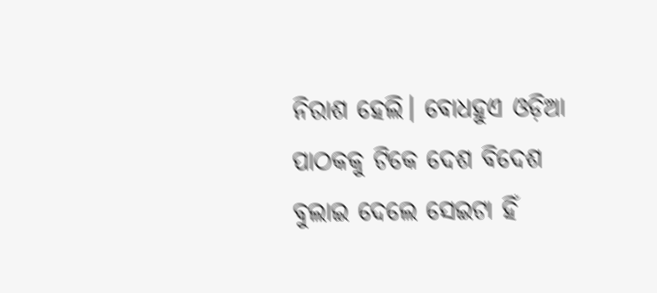ନିରାଶ ହେଲି। ବୋଧହୁଏ ଓଡ଼ିଆ ପାଠକକୁ ଟିକେ ଦେଶ ବିଦେଶ ବୁଲାଇ ଦେଲେ ସେଇଟା ହିଁ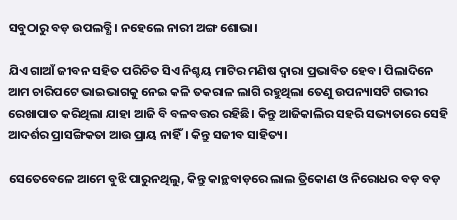ସବୁଠାରୁ ବଡ଼ ଉପଲବ୍ଧି। ନହେଲେ ନାରୀ ଅଙ୍ଗ ଶୋଭା।

ଯିଏ ଗାଆଁ ଜୀବନ ସହିତ ପରିଚିତ ସିଏ ନିଶ୍ଚୟ ମାଟିର ମଣିଷ ଦ୍ବାରା ପ୍ରଭାବିତ ହେବ। ପିଲାଦିନେ ଆମ ଚାରିପଟେ ଭାଇଭାଗକୁ ନେଇ କଳି ତକରାଳ ଲାଗି ରହୁଥିଲା ତେଣୁ ଉପନ୍ୟାସଟି ଗଭୀର ରେଖାପାତ କରିଥିଲା ଯାହା ଆଜି ବି ବଳବତ୍ତର ରହିଛି। କିନ୍ତୁ ଆଜିକାଲିର ସହରି ସଭ୍ୟତାରେ ସେହି ଆଦର୍ଶର ପ୍ରାସଙ୍ଗିକତା ଆଉ ପ୍ରାୟ ନାହିଁ। କିନ୍ତୁ ସଜୀବ ସାହିତ୍ୟ।

ସେତେବେଳେ ଆମେ ବୁଝି ପାରୁନଥିଲୁ, କିନ୍ତୁ କାନ୍ଥବାଡ଼ରେ ଲାଲ ତ୍ରିକୋଣ ଓ ନିରୋଧର ବଡ଼ ବଡ଼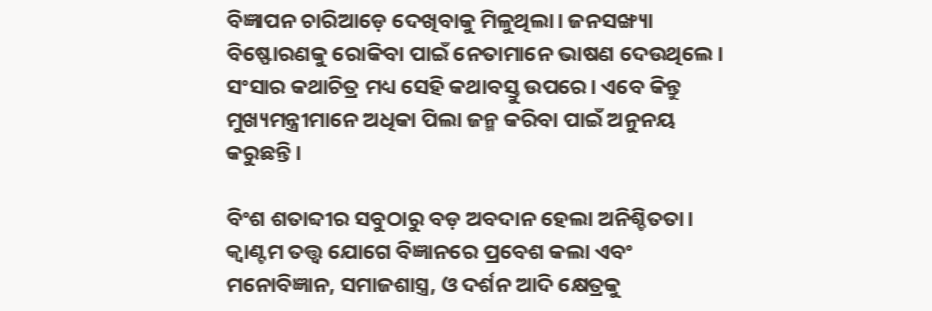ବିଜ୍ଞାପନ ଚାରିଆଡ଼େ ଦେଖିବାକୁ ମିଳୁଥିଲା। ଜନସଙ୍ଖ୍ୟା ବିଷ୍ଫୋରଣକୁ ରୋକିବା ପାଇଁ ନେତାମାନେ ଭାଷଣ ଦେଉଥିଲେ। ସଂସାର କଥାଚିତ୍ର ମଧ୍ୟ ସେହି କଥାବସ୍ତୁ ଉପରେ। ଏବେ କିନ୍ତୁ ମୁଖ୍ୟମନ୍ତ୍ରୀମାନେ ଅଧିକା ପିଲା ଜନ୍ମ କରିବା ପାଇଁ ଅନୁନୟ କରୁଛନ୍ତି।

ବିଂଶ ଶତାବ୍ଦୀର ସବୁଠାରୁ ବଡ଼ ଅବଦାନ ହେଲା ଅନିଶ୍ଚିତତା। କ୍ବାଣ୍ଟମ ତତ୍ତ୍ବ ଯୋଗେ ବିଜ୍ଞାନରେ ପ୍ରବେଶ କଲା ଏବଂ ମନୋବିଜ୍ଞାନ, ସମାଜଶାସ୍ତ୍ର, ଓ ଦର୍ଶନ ଆଦି କ୍ଷେତ୍ରକୁ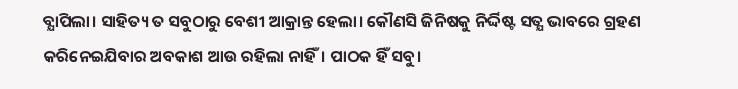ବ୍ଯାପିଲା। ସାହିତ୍ୟ ତ ସବୁଠାରୁ ବେଶୀ ଆକ୍ରାନ୍ତ ହେଲା। କୌଣସି ଜିନିଷକୁ ନିର୍ଦ୍ଦିଷ୍ଟ ସତ୍ଯ ଭାବରେ ଗ୍ରହଣ କରିନେଇଯିବାର ଅବକାଶ ଆଉ ରହିଲା ନାହିଁ। ପାଠକ ହିଁ ସବୁ।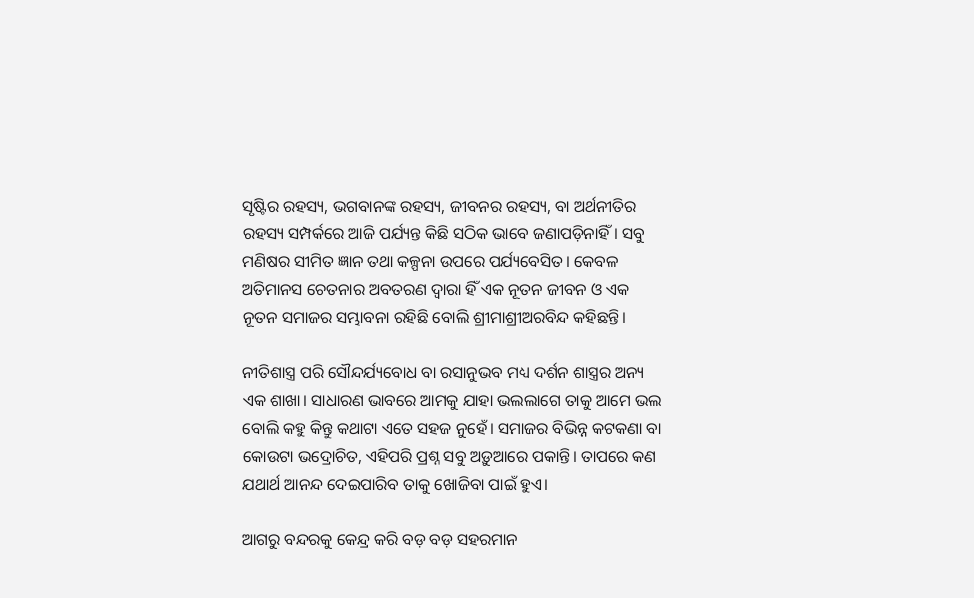ସୃଷ୍ଟିର ରହସ୍ୟ, ଭଗବାନଙ୍କ ରହସ୍ୟ, ଜୀବନର ରହସ୍ୟ, ବା ଅର୍ଥନୀତିର ରହସ୍ୟ ସମ୍ପର୍କରେ ଆଜି ପର୍ଯ୍ୟନ୍ତ କିଛି ସଠିକ ଭାବେ ଜଣାପଡ଼ିନାହିଁ। ସବୁ ମଣିଷର ସୀମିତ ଜ୍ଞାନ ତଥା କଳ୍ପନା ଉପରେ ପର୍ଯ୍ୟବେସିତ। କେବଳ ଅତିମାନସ ଚେତନାର ଅବତରଣ ଦ୍ବାରା ହିଁ ଏକ ନୂତନ ଜୀବନ ଓ ଏକ ନୂତନ ସମାଜର ସମ୍ଭାବନା ରହିଛି ବୋଲି ଶ୍ରୀମାଶ୍ରୀଅରବିନ୍ଦ କହିଛନ୍ତି।

ନୀତିଶାସ୍ତ୍ର ପରି ସୌନ୍ଦର୍ଯ୍ୟବୋଧ ବା ରସାନୁଭବ ମଧ୍ୟ ଦର୍ଶନ ଶାସ୍ତ୍ରର ଅନ୍ୟ ଏକ ଶାଖା। ସାଧାରଣ ଭାବରେ ଆମକୁ ଯାହା ଭଲଲାଗେ ତାକୁ ଆମେ ଭଲ ବୋଲି କହୁ କିନ୍ତୁ କଥାଟା ଏତେ ସହଜ ନୁହେଁ। ସମାଜର ବିଭିନ୍ନ କଟକଣା ବା କୋଉଟା ଭଦ୍ରୋଚିତ, ଏହିପରି ପ୍ରଶ୍ନ ସବୁ ଅଡ଼ୁଆରେ ପକାନ୍ତି। ତାପରେ କଣ ଯଥାର୍ଥ ଆନନ୍ଦ ଦେଇପାରିବ ତାକୁ ଖୋଜିବା ପାଇଁ ହୁଏ।

ଆଗରୁ ବନ୍ଦରକୁ କେନ୍ଦ୍ର କରି ବଡ଼ ବଡ଼ ସହରମାନ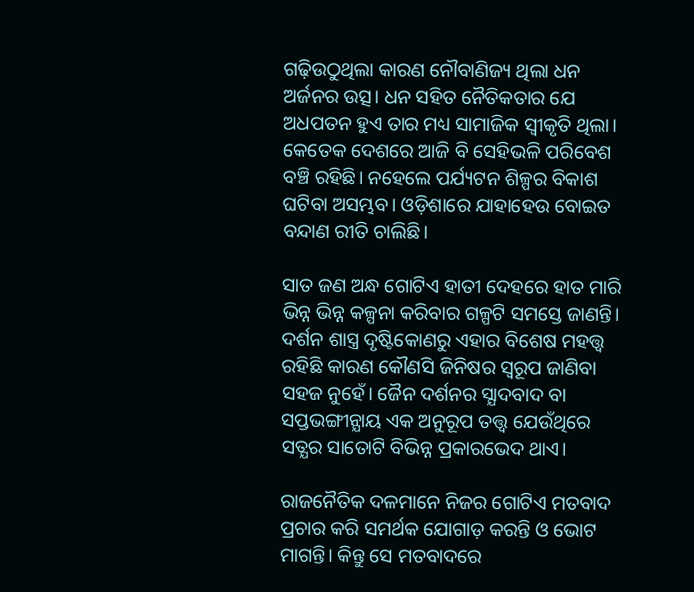ଗଢ଼ିଉଠୁଥିଲା କାରଣ ନୌବାଣିଜ୍ୟ ଥିଲା ଧନ ଅର୍ଜନର ଉତ୍ସ। ଧନ ସହିତ ନୈତିକତାର ଯେ ଅଧପତନ ହୁଏ ତାର ମଧ୍ୟ ସାମାଜିକ ସ୍ବୀକୃତି ଥିଲା। କେତେକ ଦେଶରେ ଆଜି ବି ସେହିଭଳି ପରିବେଶ ବଞ୍ଚି ରହିଛି। ନହେଲେ ପର୍ଯ୍ୟଟନ ଶିଳ୍ପର ବିକାଶ ଘଟିବା ଅସମ୍ଭବ। ଓଡ଼ିଶାରେ ଯାହାହେଉ ବୋଇତ ବନ୍ଦାଣ ରୀତି ଚାଲିଛି।

ସାତ ଜଣ ଅନ୍ଧ ଗୋଟିଏ ହାତୀ ଦେହରେ ହାତ ମାରି ଭିନ୍ନ ଭିନ୍ନ କଳ୍ପନା କରିବାର ଗଳ୍ପଟି ସମସ୍ତେ ଜାଣନ୍ତି। ଦର୍ଶନ ଶାସ୍ତ୍ର ଦୃଷ୍ଟିକୋଣରୁ ଏହାର ବିଶେଷ ମହତ୍ତ୍ବ ରହିଛି କାରଣ କୌଣସି ଜିନିଷର ସ୍ବରୂପ ଜାଣିବା ସହଜ ନୁହେଁ। ଜୈନ ଦର୍ଶନର ସ୍ଯାଦବାଦ ବା ସପ୍ତଭଙ୍ଗୀନ୍ଯାୟ ଏକ ଅନୁରୂପ ତତ୍ତ୍ବ ଯେଉଁଥିରେ ସତ୍ଯର ସାତୋଟି ବିଭିନ୍ନ ପ୍ରକାରଭେଦ ଥାଏ।

ରାଜନୈତିକ ଦଳମାନେ ନିଜର ଗୋଟିଏ ମତବାଦ ପ୍ରଚାର କରି ସମର୍ଥକ ଯୋଗାଡ଼ କରନ୍ତି ଓ ଭୋଟ ମାଗନ୍ତି। କିନ୍ତୁ ସେ ମତବାଦରେ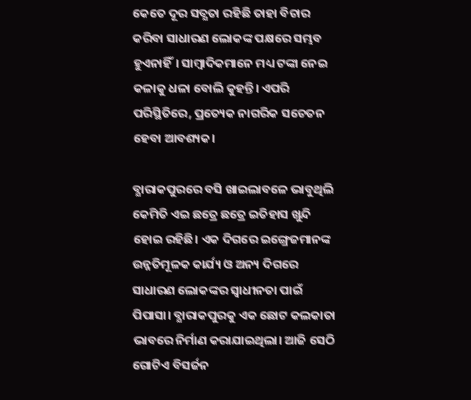କେତେ ଦୂର ସତ୍ଯତା ରହିଛି ତାହା ବିଚାର କରିବା ସାଧାରଣ ଲୋକଙ୍କ ପକ୍ଷରେ ସମ୍ଭବ ହୁଏନାହିଁ। ସାମ୍ବାଦିକମାନେ ମଧ୍ୟ ଟଙ୍କା ନେଇ କଳାକୁ ଧଳା ବୋଲି କୁହନ୍ତି। ଏପରି ପରିସ୍ଥିତିରେ, ପ୍ରତ୍ୟେକ ନାଗରିକ ସଚେତନ ହେବା ଆବଶ୍ୟକ।

ବ୍ଯାରାକପୁରରେ ବସି ଖାଇଲାବଳେ ଭାବୁଥିଲି କେମିତି ଏଇ ଛତ୍ରେ ଛତ୍ରେ ଇତିହାସ ଖୁନ୍ଦି ହୋଇ ରହିଛି। ଏକ ଦିଗରେ ଇଙ୍ଗ୍ରେଜମାନଙ୍କ ଉନ୍ନତିମୂଳକ କାର୍ଯ୍ୟ ଓ ଅନ୍ୟ ଦିଗରେ ସାଧାରଣ ଲୋକଙ୍କର ସ୍ବାଧୀନତା ପାଇଁ ପିପାସା। ବ୍ଯାରାକପୁରକୁ ଏକ ଛୋଟ କଲକାତା ଭାବରେ ନିର୍ମାଣ କରାଯାଇଥିଲା। ଆଜି ସେଠି ଗୋଟିଏ ବିସର୍ଜନ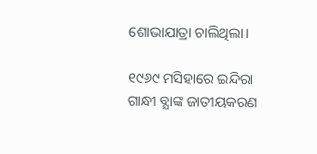ଶୋଭାଯାତ୍ରା ଚାଲିଥିଲା।

୧୯୬୯ ମସିହାରେ ଇନ୍ଦିରା ଗାନ୍ଧୀ ବ୍ଯାଙ୍କ ଜାତୀୟକରଣ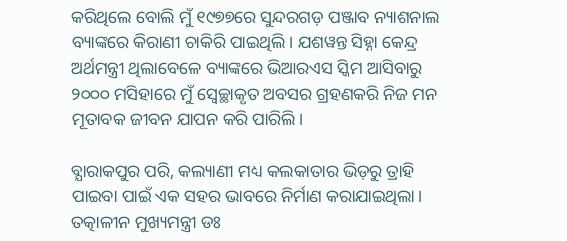କରିଥିଲେ ବୋଲି ମୁଁ ୧୯୭୭ରେ ସୁନ୍ଦରଗଡ଼ ପଞ୍ଜାବ ନ୍ୟାଶନାଲ ବ୍ୟାଙ୍କରେ କିରାଣୀ ଚାକିରି ପାଇଥିଲି। ଯଶୱନ୍ତ ସିହ୍ନା କେନ୍ଦ୍ର ଅର୍ଥମନ୍ତ୍ରୀ ଥିଲାବେଳେ ବ୍ୟାଙ୍କରେ ଭିଆରଏସ ସ୍କିମ ଆସିବାରୁ ୨୦୦୦ ମସିହାରେ ମୁଁ ସ୍ବେଚ୍ଛାକୃତ ଅବସର ଗ୍ରହଣକରି ନିଜ ମନ ମୂତାବକ ଜୀବନ ଯାପନ କରି ପାରିଲି।

ବ୍ଯାରାକପୁର ପରି, କଲ୍ୟାଣୀ ମଧ୍ୟ କଲକାତାର ଭିଡ଼ରୁ ତ୍ରାହି ପାଇବା ପାଇଁ ଏକ ସହର ଭାବରେ ନିର୍ମାଣ କରାଯାଇଥିଲା। ତତ୍କାଳୀନ ମୁଖ୍ୟମନ୍ତ୍ରୀ ଡଃ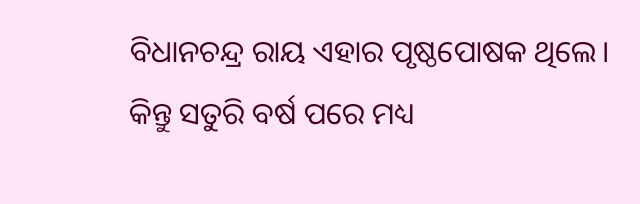ବିଧାନଚନ୍ଦ୍ର ରାୟ ଏହାର ପୃଷ୍ଠପୋଷକ ଥିଲେ। କିନ୍ତୁ ସତୁରି ବର୍ଷ ପରେ ମଧ୍ୟ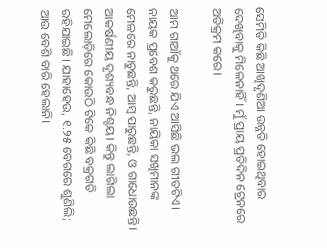ସେମିତି କିଛି ଆଖିଦୃଶିଆ ଉନ୍ନତି ହୋଇଥିବାର ଦେଖିବାକୁ ମିଳେନାହିଁ। ମୁଁ ପ୍ରାୟ ପ୍ରତିଦିନ ଟ୍ରେନରେ ଅତିକ୍ରମ କରେ।

ଆମ ଗାଆଁକୁ ଥରେ ଯିଏ ଆସିଛି ଭଲ ଗୀତଟିଏ। ନାୟକ ପ୍ରବେଶ କରୁଛନ୍ତି, ନାୟିକା ସଖିମାନଙ୍କ ମେଳରେ ନାଚୁଛନ୍ତି, ଆମ୍ବ ପାରୁଛନ୍ତି, ଓ ଗାଧୋଉଛନ୍ତି। ଆକର୍ଷଣୀୟ ଦୃଶ୍ୟବନ୍ଧ ନିଶ୍ଚୟ। କିନ୍ତୁ ଲାଗିଲା ମେଲୋଡ଼ିରେ କୋଉଠି ଟିକେ କିଛି ବକ୍ରଗତି ରହିଯାଇଛି। ଯାହାହେଉ, ୧.୨୫ ବେଗରେ ଶୁଣିଲି; ଆଉ ବେଶି ବାରି ହେଲାନି।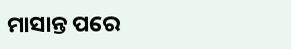ମାସାନ୍ତ ପରେ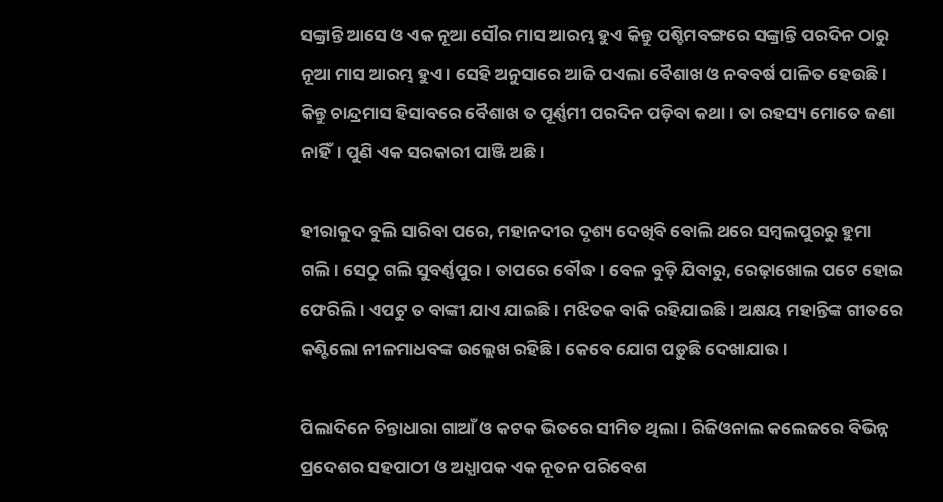ସଙ୍କ୍ରାନ୍ତି ଆସେ ଓ ଏକ ନୂଆ ସୌର ମାସ ଆରମ୍ଭ ହୁଏ କିନ୍ତୁ ପଶ୍ଚିମବଙ୍ଗରେ ସଙ୍କ୍ରାନ୍ତି ପରଦିନ ଠାରୁ ନୂଆ ମାସ ଆରମ୍ଭ ହୁଏ। ସେହି ଅନୁସାରେ ଆଜି ପଏଲା ବୈଶାଖ ଓ ନବବର୍ଷ ପାଳିତ ହେଉଛି। କିନ୍ତୁ ଚାନ୍ଦ୍ରମାସ ହିସାବରେ ବୈଶାଖ ତ ପୂର୍ଣ୍ଣମୀ ପରଦିନ ପଡ଼ିବା କଥା। ତା ରହସ୍ୟ ମୋତେ ଜଣା ନାହିଁ। ପୁଣି ଏକ ସରକାରୀ ପାଞ୍ଜି ଅଛି।

ହୀରାକୁଦ ବୁଲି ସାରିବା ପରେ, ମହାନଦୀର ଦୃଶ୍ୟ ଦେଖିବି ବୋଲି ଥରେ ସମ୍ବଲପୁରରୁ ହୁମା ଗଲି। ସେଠୁ ଗଲି ସୁବର୍ଣ୍ଣପୁର। ତାପରେ ବୌଦ୍ଧ। ବେଳ ବୁଡ଼ି ଯିବାରୁ, ରେଢ଼ାଖୋଲ ପଟେ ହୋଇ ଫେରିଲି। ଏପଟୁ ତ ବାଙ୍କୀ ଯାଏ ଯାଇଛି। ମଝିତକ ବାକି ରହିଯାଇଛି। ଅକ୍ଷୟ ମହାନ୍ତିଙ୍କ ଗୀତରେ କଣ୍ଟିଲୋ ନୀଳମାଧବଙ୍କ ଉଲ୍ଲେଖ ରହିଛି। କେବେ ଯୋଗ ପଡ଼ୁଛି ଦେଖାଯାଉ।

ପିଲାଦିନେ ଚିନ୍ତାଧାରା ଗାଆଁ ଓ କଟକ ଭିତରେ ସୀମିତ ଥିଲା। ରିଜିଓନାଲ କଲେଜରେ ବିଭିନ୍ନ ପ୍ରଦେଶର ସହପାଠୀ ଓ ଅଧ୍ଯାପକ ଏକ ନୂତନ ପରିବେଶ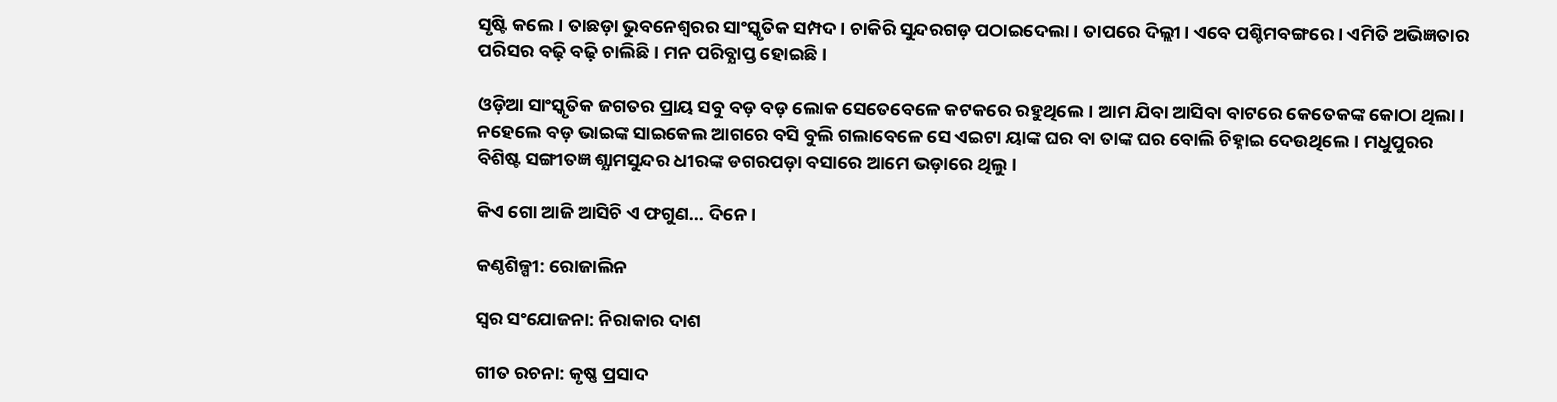ସୃଷ୍ଟି କଲେ। ତାଛଡ଼ା ଭୁବନେଶ୍ବରର ସାଂସ୍କୃତିକ ସମ୍ପଦ। ଚାକିରି ସୁନ୍ଦରଗଡ଼ ପଠାଇଦେଲା। ତାପରେ ଦିଲ୍ଲୀ। ଏବେ ପଶ୍ଚିମବଙ୍ଗରେ। ଏମିତି ଅଭିଜ୍ଞତାର ପରିସର ବଢ଼ି ବଢ଼ି ଚାଲିଛି। ମନ ପରିବ୍ଯାପ୍ତ ହୋଇଛି।

ଓଡ଼ିଆ ସାଂସ୍କୃତିକ ଜଗତର ପ୍ରାୟ ସବୁ ବଡ଼ ବଡ଼ ଲୋକ ସେତେବେଳେ କଟକରେ ରହୁଥିଲେ। ଆମ ଯିବା ଆସିବା ବାଟରେ କେତେକଙ୍କ କୋଠା ଥିଲା। ନହେଲେ ବଡ଼ ଭାଇଙ୍କ ସାଇକେଲ ଆଗରେ ବସି ବୁଲି ଗଲାବେଳେ ସେ ଏଇଟା ୟାଙ୍କ ଘର ବା ତାଙ୍କ ଘର ବୋଲି ଚିହ୍ନାଇ ଦେଉଥିଲେ। ମଧୁପୁରର ବିଶିଷ୍ଟ ସଙ୍ଗୀତଜ୍ଞ ଶ୍ଯାମସୁନ୍ଦର ଧୀରଙ୍କ ଡଗରପଡ଼ା ବସାରେ ଆମେ ଭଡ଼ାରେ ଥିଲୁ।

କିଏ ଗୋ ଆଜି ଆସିଚି ଏ ଫଗୁଣ... ଦିନେ।

କଣ୍ଠଶିଳ୍ପୀ: ରୋଜାଲିନ

ସ୍ଵର ସଂଯୋଜନା: ନିରାକାର ଦାଶ

ଗୀତ ରଚନା: କୃଷ୍ଣ ପ୍ରସାଦ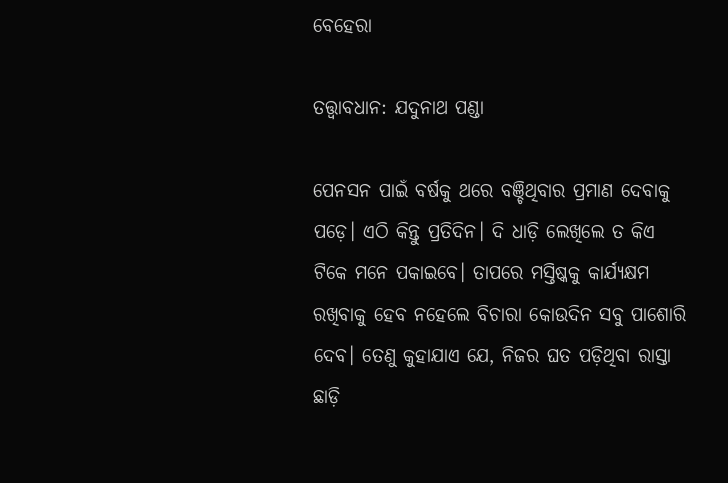ବେହେରା

ତତ୍ତ୍ଵାବଧାନ: ଯଦୁନାଥ ପଣ୍ଡା

ପେନସନ ପାଇଁ ବର୍ଷକୁ ଥରେ ବଞ୍ଚିଥିବାର ପ୍ରମାଣ ଦେବାକୁ ପଡ଼େ। ଏଠି କିନ୍ତୁ ପ୍ରତିଦିନ। ଦି ଧାଡ଼ି ଲେଖିଲେ ତ କିଏ ଟିକେ ମନେ ପକାଇବେ। ତାପରେ ମସ୍ତିଷ୍କକୁ କାର୍ଯ୍ୟକ୍ଷମ ରଖିବାକୁ ହେବ ନହେଲେ ବିଚାରା କୋଉଦିନ ସବୁ ପାଶୋରି ଦେବ। ତେଣୁ କୁହାଯାଏ ଯେ, ନିଜର ଘତ ପଡ଼ିଥିବା ରାସ୍ତା ଛାଡ଼ି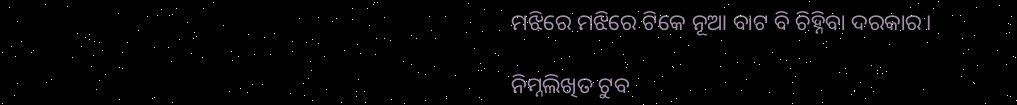ମଝିରେ ମଝିରେ ଟିକେ ନୂଆ ବାଟ ବି ଚିହ୍ନିବା ଦରକାର।

ନିମ୍ନଲିଖିତ ଟୁବ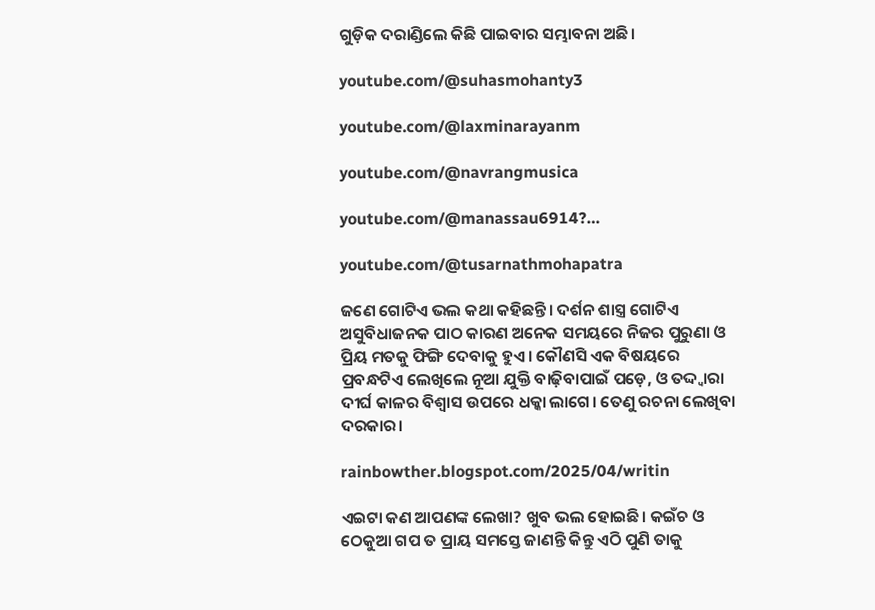ଗୁଡ଼ିକ ଦରାଣ୍ଡିଲେ କିଛି ପାଇବାର ସମ୍ଭାବନା ଅଛି।

youtube.com/@suhasmohanty3

youtube.com/@laxminarayanm

youtube.com/@navrangmusica

youtube.com/@manassau6914?…

youtube.com/@tusarnathmohapatra

ଜଣେ ଗୋଟିଏ ଭଲ କଥା କହିଛନ୍ତି। ଦର୍ଶନ ଶାସ୍ତ୍ର ଗୋଟିଏ ଅସୁବିଧାଜନକ ପାଠ କାରଣ ଅନେକ ସମୟରେ ନିଜର ପୁରୁଣା ଓ ପ୍ରିୟ ମତକୁ ଫିଙ୍ଗି ଦେବାକୁ ହୁଏ। କୌଣସି ଏକ ବିଷୟରେ ପ୍ରବନ୍ଧଟିଏ ଲେଖିଲେ ନୂଆ ଯୁକ୍ତି ବାଢ଼ିବାପାଇଁ ପଡ଼େ, ଓ ତଦ୍ଦ୍ଵାରା ଦୀର୍ଘ କାଳର ବିଶ୍ବାସ ଉପରେ ଧକ୍କା ଲାଗେ। ତେଣୁ ରଚନା ଲେଖିବା ଦରକାର।

rainbowther.blogspot.com/2025/04/writin

ଏଇଟା କଣ ଆପଣଙ୍କ ଲେଖା? ଖୁବ ଭଲ ହୋଇଛି। କଇଁଚ ଓ ଠେକୁଆ ଗପ ତ ପ୍ରାୟ ସମସ୍ତେ ଜାଣନ୍ତି କିନ୍ତୁ ଏଠି ପୁଣି ତାକୁ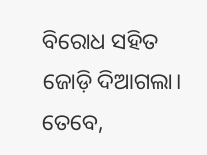ବିରୋଧ ସହିତ ଜୋଡ଼ି ଦିଆଗଲା। ତେବେ,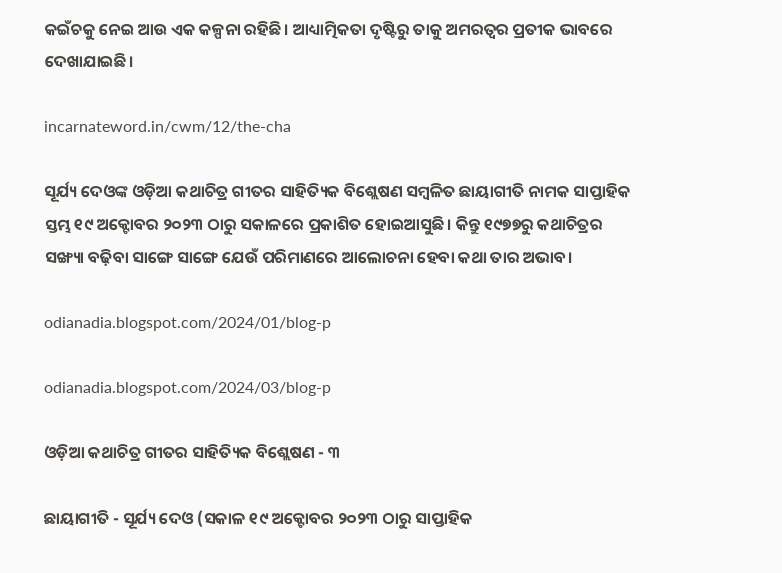କଇଁଚକୁ ନେଇ ଆଉ ଏକ କଳ୍ପନା ରହିଛି। ଆଧ୍ୟାତ୍ମିକତା ଦୃଷ୍ଟିରୁ ତାକୁ ଅମରତ୍ବର ପ୍ରତୀକ ଭାବରେ ଦେଖାଯାଇଛି।

incarnateword.in/cwm/12/the-cha

ସୂର୍ଯ୍ୟ ଦେଓଙ୍କ ଓଡ଼ିଆ କଥାଚିତ୍ର ଗୀତର ସାହିତ୍ୟିକ ବିଶ୍ଲେଷଣ ସମ୍ବଳିତ ଛାୟାଗୀତି ନାମକ ସାପ୍ତାହିକ ସ୍ତମ୍ଭ ୧୯ ଅକ୍ଟୋବର ୨୦୨୩ ଠାରୁ ସକାଳରେ ପ୍ରକାଶିତ ହୋଇଆସୁଛି। କିନ୍ତୁ ୧୯୭୭ରୁ କଥାଚିତ୍ରର ସଙ୍ଖ୍ୟା ବଢ଼ିବା ସାଙ୍ଗେ ସାଙ୍ଗେ ଯେଉଁ ପରିମାଣରେ ଆଲୋଚନା ହେବା କଥା ତାର ଅଭାବ।

odianadia.blogspot.com/2024/01/blog-p

odianadia.blogspot.com/2024/03/blog-p

ଓଡ଼ିଆ କଥାଚିତ୍ର ଗୀତର ସାହିତ୍ୟିକ ବିଶ୍ଲେଷଣ - ୩

ଛାୟାଗୀତି - ସୂର୍ଯ୍ୟ ଦେଓ (ସକାଳ ୧୯ ଅକ୍ଟୋବର ୨୦୨୩ ଠାରୁ ସାପ୍ତାହିକ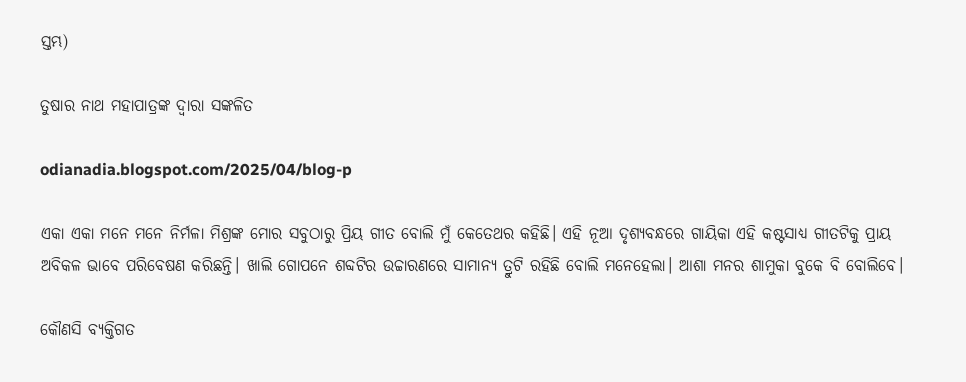ସ୍ତମ୍ଭ)

ତୁଷାର ନାଥ ମହାପାତ୍ରଙ୍କ ଦ୍ୱାରା ସଙ୍କଳିତ

odianadia.blogspot.com/2025/04/blog-p

ଏକା ଏକା ମନେ ମନେ ନିର୍ମଳା ମିଶ୍ରଙ୍କ ମୋର ସବୁଠାରୁ ପ୍ରିୟ ଗୀତ ବୋଲି ମୁଁ କେତେଥର କହିଛି। ଏହି ନୂଆ ଦୃଶ୍ୟବନ୍ଧରେ ଗାୟିକା ଏହି କଷ୍ଟସାଧ୍ୟ ଗୀତଟିକୁ ପ୍ରାୟ ଅବିକଳ ଭାବେ ପରିବେଷଣ କରିଛନ୍ତି। ଖାଲି ଗୋପନେ ଶବ୍ଦଟିର ଉଚ୍ଚାରଣରେ ସାମାନ୍ୟ ତ୍ରୁଟି ରହିଛି ବୋଲି ମନେହେଲା। ଆଶା ମନର ଶାମୁକା ବୁକେ ବି ବୋଲିବେ।

କୌଣସି ବ୍ୟକ୍ତିଗତ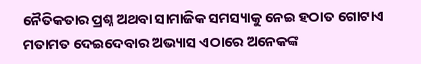ନୈତିକତାର ପ୍ରଶ୍ନ ଅଥବା ସାମାଜିକ ସମସ୍ୟାକୁ ନେଇ ହଠାତ ଗୋଟାଏ ମତାମତ ଦେଇଦେବାର ଅଭ୍ୟାସ ଏଠାରେ ଅନେକଙ୍କ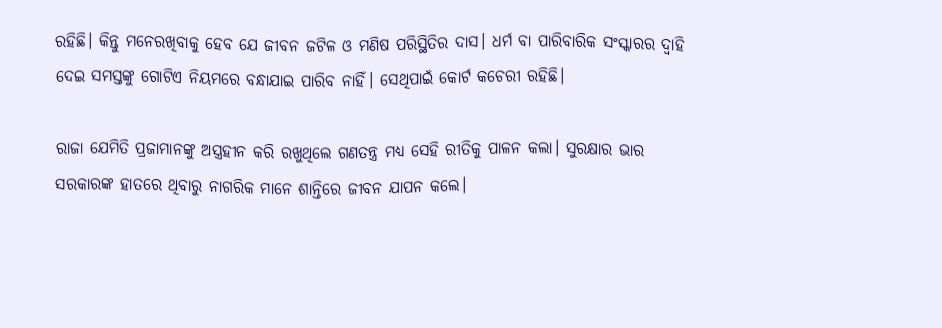ରହିଛି। କିନ୍ତୁ ମନେରଖିବାକୁ ହେବ ଯେ ଜୀବନ ଜଟିଳ ଓ ମଣିଷ ପରିସ୍ଥିତିର ଦାସ। ଧର୍ମ ବା ପାରିବାରିକ ସଂସ୍କାରର ଦ୍ବାହି ଦେଇ ସମସ୍ତଙ୍କୁ ଗୋଟିଏ ନିୟମରେ ବନ୍ଧାଯାଇ ପାରିବ ନାହିଁ। ସେଥିପାଇଁ କୋର୍ଟ କଚେରୀ ରହିଛି।

ରାଜା ଯେମିତି ପ୍ରଜାମାନଙ୍କୁ ଅସ୍ତ୍ରହୀନ କରି ରଖୁଥିଲେ ଗଣତନ୍ତ୍ର ମଧ୍ୟ ସେହି ରୀତିକୁ ପାଳନ କଲା। ସୁରକ୍ଷାର ଭାର ସରକାରଙ୍କ ହାତରେ ଥିବାରୁ ନାଗରିକ ମାନେ ଶାନ୍ତିରେ ଜୀବନ ଯାପନ କଲେ।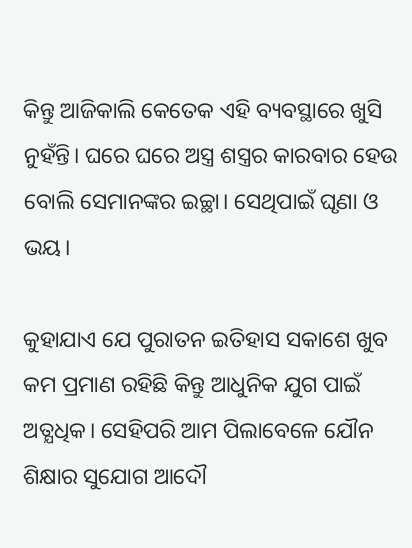କିନ୍ତୁ ଆଜିକାଲି କେତେକ ଏହି ବ୍ୟବସ୍ଥାରେ ଖୁସି ନୁହଁନ୍ତି। ଘରେ ଘରେ ଅସ୍ତ୍ର ଶସ୍ତ୍ରର କାରବାର ହେଉ ବୋଲି ସେମାନଙ୍କର ଇଚ୍ଛା। ସେଥିପାଇଁ ଘୃଣା ଓ ଭୟ।

କୁହାଯାଏ ଯେ ପୁରାତନ ଇତିହାସ ସକାଶେ ଖୁବ କମ ପ୍ରମାଣ ରହିଛି କିନ୍ତୁ ଆଧୁନିକ ଯୁଗ ପାଇଁ ଅତ୍ଯଧିକ। ସେହିପରି ଆମ ପିଲାବେଳେ ଯୌନ ଶିକ୍ଷାର ସୁଯୋଗ ଆଦୌ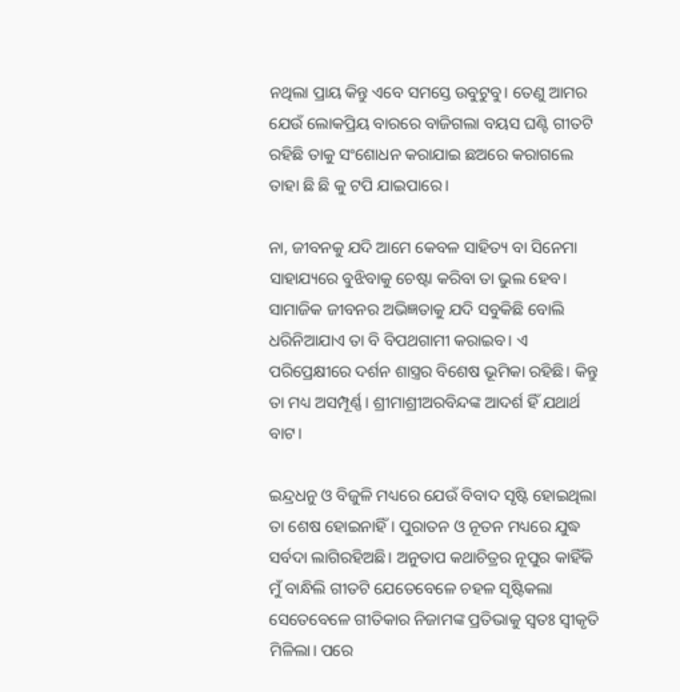ନଥିଲା ପ୍ରାୟ କିନ୍ତୁ ଏବେ ସମସ୍ତେ ଉବୁଟୁବୁ। ତେଣୁ ଆମର ଯେଉଁ ଲୋକପ୍ରିୟ ବାରରେ ବାଜିଗଲା ବୟସ ଘଣ୍ଟି ଗୀତଟି ରହିଛି ତାକୁ ସଂଶୋଧନ କରାଯାଇ ଛଅରେ କରାଗଲେ ତାହା ଛି ଛି କୁ ଟପି ଯାଇପାରେ।

ନା, ଜୀବନକୁ ଯଦି ଆମେ କେବଳ ସାହିତ୍ୟ ବା ସିନେମା ସାହାଯ୍ୟରେ ବୁଝିବାକୁ ଚେଷ୍ଟା କରିବା ତା ଭୁଲ ହେବ। ସାମାଜିକ ଜୀବନର ଅଭିଜ୍ଞତାକୁ ଯଦି ସବୁକିଛି ବୋଲି ଧରିନିଆଯାଏ ତା ବି ବିପଥଗାମୀ କରାଇବ। ଏ ପରିପ୍ରେକ୍ଷୀରେ ଦର୍ଶନ ଶାସ୍ତ୍ରର ବିଶେଷ ଭୂମିକା ରହିଛି। କିନ୍ତୁ ତା ମଧ୍ୟ ଅସମ୍ପୂର୍ଣ୍ଣ। ଶ୍ରୀମାଶ୍ରୀଅରବିନ୍ଦଙ୍କ ଆଦର୍ଶ ହିଁ ଯଥାର୍ଥ ବାଟ।

ଇନ୍ଦ୍ରଧନୁ ଓ ବିଜୁଳି ମଧ୍ୟରେ ଯେଉଁ ବିବାଦ ସୃଷ୍ଟି ହୋଇଥିଲା ତା ଶେଷ ହୋଇନାହିଁ। ପୁରାତନ ଓ ନୂତନ ମଧ୍ୟରେ ଯୁଦ୍ଧ ସର୍ବଦା ଲାଗିରହିଅଛି। ଅନୁତାପ କଥାଚିତ୍ରର ନୂପୁର କାହିଁକି ମୁଁ ବାନ୍ଧିଲି ଗୀତଟି ଯେତେବେଳେ ଚହଳ ସୃଷ୍ଟିକଲା ସେତେବେଳେ ଗୀତିକାର ନିଜାମଙ୍କ ପ୍ରତିଭାକୁ ସ୍ବତଃ ସ୍ବୀକୃତି ମିଳିଲା। ପରେ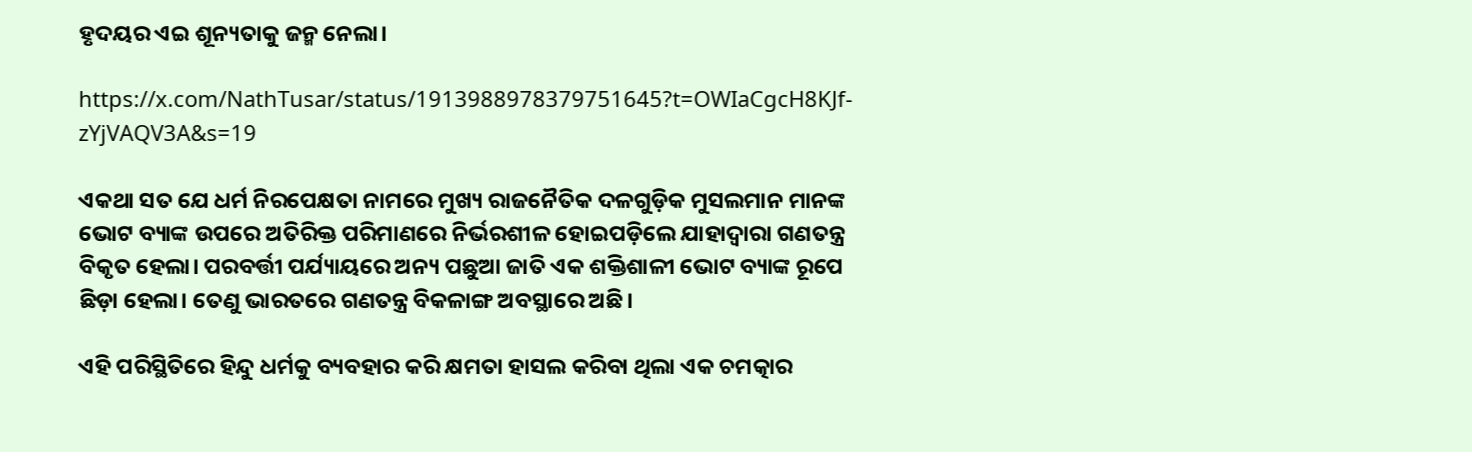ହୃଦୟର ଏଇ ଶୂନ୍ୟତାକୁ ଜନ୍ମ ନେଲା।

https://x.com/NathTusar/status/1913988978379751645?t=OWIaCgcH8KJf-zYjVAQV3A&s=19

ଏକଥା ସତ ଯେ ଧର୍ମ ନିରପେକ୍ଷତା ନାମରେ ମୁଖ୍ୟ ରାଜନୈତିକ ଦଳଗୁଡ଼ିକ ମୁସଲମାନ ମାନଙ୍କ ଭୋଟ ବ୍ୟାଙ୍କ ଉପରେ ଅତିରିକ୍ତ ପରିମାଣରେ ନିର୍ଭରଶୀଳ ହୋଇପଡ଼ିଲେ ଯାହାଦ୍ୱାରା ଗଣତନ୍ତ୍ର ବିକୃତ ହେଲା। ପରବର୍ତ୍ତୀ ପର୍ଯ୍ୟାୟରେ ଅନ୍ୟ ପଛୁଆ ଜାତି ଏକ ଶକ୍ତିଶାଳୀ ଭୋଟ ବ୍ୟାଙ୍କ ରୂପେ ଛିଡ଼ା ହେଲା। ତେଣୁ ଭାରତରେ ଗଣତନ୍ତ୍ର ବିକଳାଙ୍ଗ ଅବସ୍ଥାରେ ଅଛି।

ଏହି ପରିସ୍ଥିତିରେ ହିନ୍ଦୁ ଧର୍ମକୁ ବ୍ୟବହାର କରି କ୍ଷମତା ହାସଲ କରିବା ଥିଲା ଏକ ଚମତ୍କାର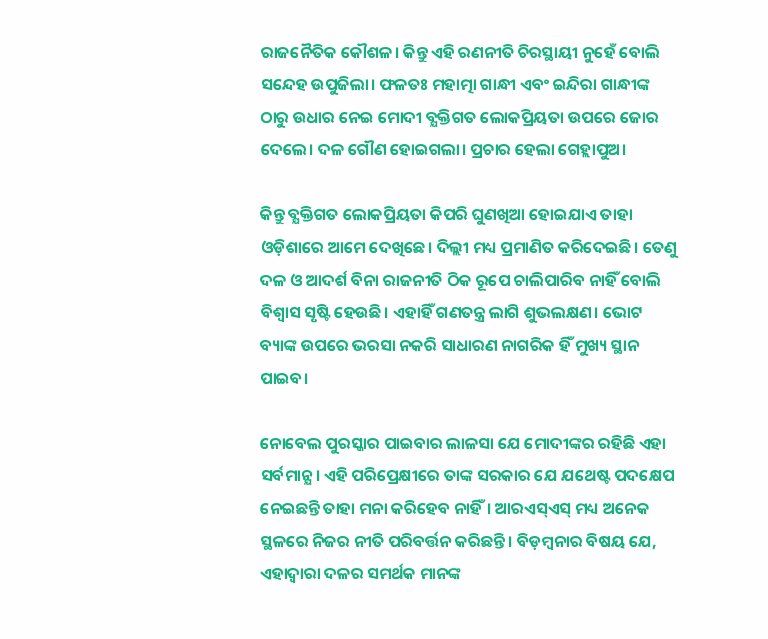ରାଜନୈତିକ କୌଶଳ। କିନ୍ତୁ ଏହି ରଣନୀତି ଚିରସ୍ଥାୟୀ ନୁହେଁ ବୋଲି ସନ୍ଦେହ ଉପୁଜିଲା। ଫଳତଃ ମହାତ୍ମା ଗାନ୍ଧୀ ଏବଂ ଇନ୍ଦିରା ଗାନ୍ଧୀଙ୍କ ଠାରୁ ଉଧାର ନେଇ ମୋଦୀ ବ୍ଯକ୍ତିଗତ ଲୋକପ୍ରିୟତା ଉପରେ ଜୋର ଦେଲେ। ଦଳ ଗୌଣ ହୋଇଗଲା। ପ୍ରଚାର ହେଲା ଗେହ୍ଲାପୁଅ।

କିନ୍ତୁ ବ୍ଯକ୍ତିଗତ ଲୋକପ୍ରିୟତା କିପରି ଘୁଣଖିଆ ହୋଇଯାଏ ତାହା ଓଡ଼ିଶାରେ ଆମେ ଦେଖିଛେ। ଦିଲ୍ଲୀ ମଧ୍ୟ ପ୍ରମାଣିତ କରିଦେଇଛି। ତେଣୁ ଦଳ ଓ ଆଦର୍ଶ ବିନା ରାଜନୀତି ଠିକ ରୂପେ ଚାଲିପାରିବ ନାହିଁ ବୋଲି ବିଶ୍ଵାସ ସୃଷ୍ଟି ହେଉଛି। ଏହାହିଁ ଗଣତନ୍ତ୍ର ଲାଗି ଶୁଭଲକ୍ଷଣ। ଭୋଟ ବ୍ୟାଙ୍କ ଉପରେ ଭରସା ନକରି ସାଧାରଣ ନାଗରିକ ହିଁ ମୁଖ୍ୟ ସ୍ଥାନ ପାଇବ।

ନୋବେଲ ପୁରସ୍କାର ପାଇବାର ଲାଳସା ଯେ ମୋଦୀଙ୍କର ରହିଛି ଏହା ସର୍ବମାନ୍ଯ। ଏହି ପରିପ୍ରେକ୍ଷୀରେ ତାଙ୍କ ସରକାର ଯେ ଯଥେଷ୍ଟ ପଦକ୍ଷେପ ନେଇଛନ୍ତି ତାହା ମନା କରିହେବ ନାହିଁ। ଆରଏସ୍ଏସ୍ ମଧ୍ୟ ଅନେକ ସ୍ଥଳରେ ନିଜର ନୀତି ପରିବର୍ତ୍ତନ କରିଛନ୍ତି। ବିଡ଼ମ୍ବନାର ବିଷୟ ଯେ, ଏହାଦ୍ବାରା ଦଳର ସମର୍ଥକ ମାନଙ୍କ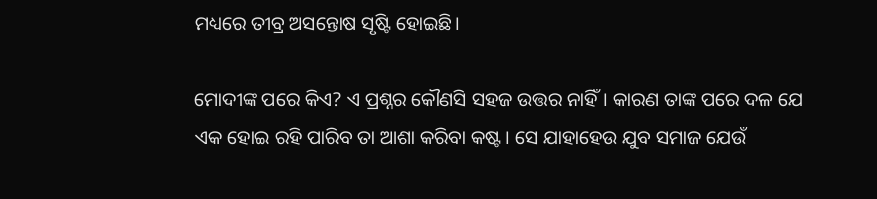ମଧ୍ୟରେ ତୀବ୍ର ଅସନ୍ତୋଷ ସୃଷ୍ଟି ହୋଇଛି।

ମୋଦୀଙ୍କ ପରେ କିଏ? ଏ ପ୍ରଶ୍ନର କୌଣସି ସହଜ ଉତ୍ତର ନାହିଁ। କାରଣ ତାଙ୍କ ପରେ ଦଳ ଯେ ଏକ ହୋଇ ରହି ପାରିବ ତା ଆଶା କରିବା କଷ୍ଟ। ସେ ଯାହାହେଉ ଯୁବ ସମାଜ ଯେଉଁ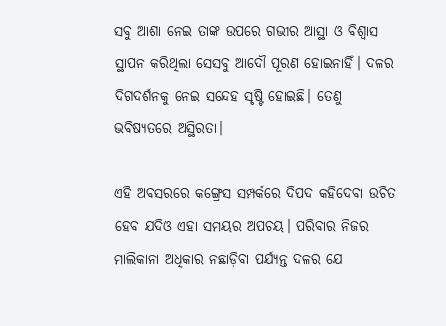ସବୁ ଆଶା ନେଇ ତାଙ୍କ ଉପରେ ଗଭୀର ଆସ୍ଥା ଓ ବିଶ୍ବାସ ସ୍ଥାପନ କରିଥିଲା ସେସବୁ ଆଦୌ ପୂରଣ ହୋଇନାହିଁ। ଦଳର ଦିଗଦର୍ଶନକୁ ନେଇ ସନ୍ଦେହ ସୃଷ୍ଟି ହୋଇଛି। ତେଣୁ ଭବିଷ୍ୟତରେ ଅସ୍ଥିରତା।

ଏହି ଅବସରରେ କଙ୍ଗ୍ରେସ ସମ୍ପର୍କରେ ଦିପଦ କହିଦେବା ଉଚିତ ହେବ ଯଦିଓ ଏହା ସମୟର ଅପଚୟ। ପରିବାର ନିଜର ମାଲିକାନା ଅଧିକାର ନଛାଡ଼ିବା ପର୍ଯ୍ୟନ୍ତ ଦଳର ଯେ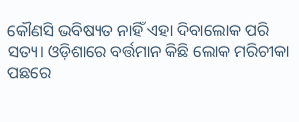କୌଣସି ଭବିଷ୍ୟତ ନାହିଁ ଏହା ଦିବାଲୋକ ପରି ସତ୍ୟ। ଓଡ଼ିଶାରେ ବର୍ତ୍ତମାନ କିଛି ଲୋକ ମରିଚୀକା ପଛରେ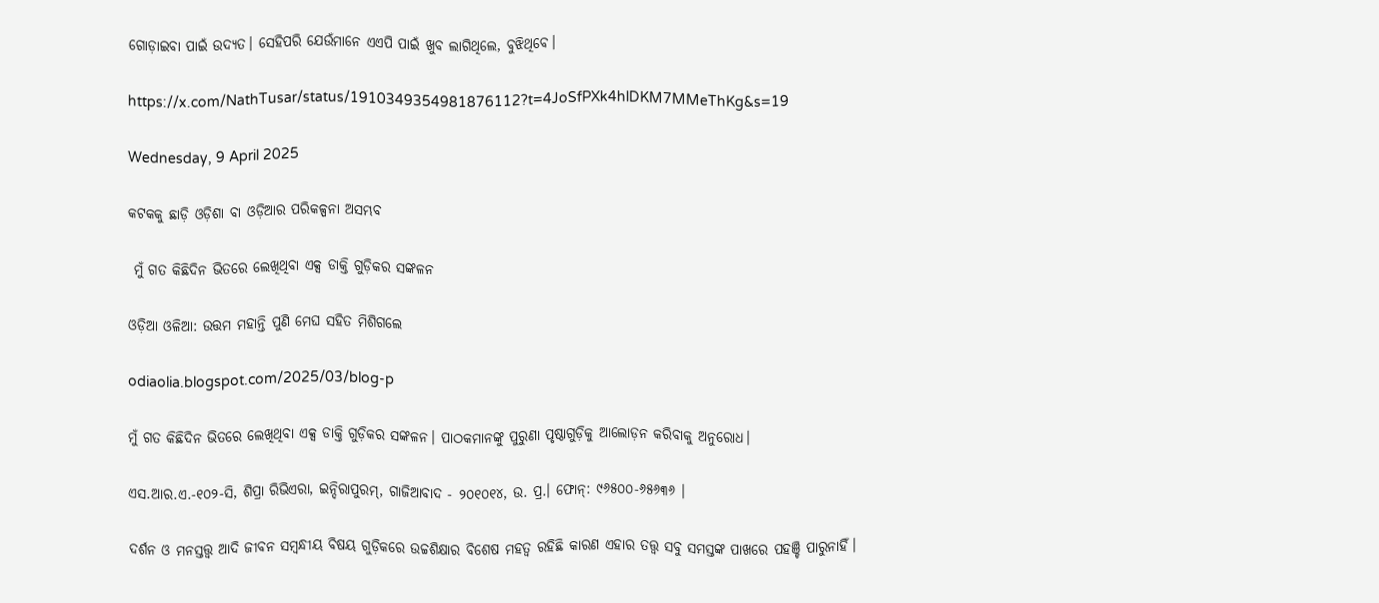ଗୋଡ଼ାଇବା ପାଇଁ ଉଦ୍ୟତ। ସେହିପରି ଯେଉଁମାନେ ଏଏପି ପାଇଁ ଖୁବ ଲାଗିଥିଲେ, ବୁଝିଥିବେ।

https://x.com/NathTusar/status/1910349354981876112?t=4JoSfPXk4hlDKM7MMeThKg&s=19

Wednesday, 9 April 2025

କଟକକୁ ଛାଡ଼ି ଓଡ଼ିଶା ବା ଓଡ଼ିଆର ପରିକଳ୍ପନା ଅସମ୍ଭବ

 ମୁଁ ଗତ କିଛିଦିନ ଭିତରେ ଲେଖିଥିବା ଏକ୍ସ ଡାକ୍ତି ଗୁଡ଼ିକର ସଙ୍କଳନ

ଓଡ଼ିଆ ଓଳିଆ: ଉତ୍ତମ ମହାନ୍ତି ପୁଣି ମେଘ ସହିତ ମିଶିଗଲେ

odiaolia.blogspot.com/2025/03/blog-p

ମୁଁ ଗତ କିଛିଦିନ ଭିତରେ ଲେଖିଥିବା ଏକ୍ସ ଡାକ୍ତି ଗୁଡ଼ିକର ସଙ୍କଳନ। ପାଠକମାନଙ୍କୁ ପୁରୁଣା ପୃଷ୍ଠାଗୁଡ଼ିକୁ ଆଲୋଡ଼ନ କରିବାକୁ ଅନୁରୋଧ।

ଏସ.ଆର.ଏ.-୧୦୨-ସି, ଶିପ୍ରା ରିଭିଏରା, ଇନ୍ଦିରାପୁରମ୍, ଗାଜିଆବାଦ - ୨୦୧୦୧୪, ଉ. ପ୍ର.। ଫୋନ୍: ୯୬୫୦୦-୬୫୬୩୬ ।

ଦର୍ଶନ ଓ ମନସ୍ତତ୍ତ୍ବ ଆଦି ଜୀବନ ସମ୍ବନ୍ଧୀୟ ବିଷୟ ଗୁଡ଼ିକରେ ଉଚ୍ଚଶିକ୍ଷାର ବିଶେଷ ମହତ୍ବ ରହିଛି କାରଣ ଏହାର ତତ୍ତ୍ବ ସବୁ ସମସ୍ତଙ୍କ ପାଖରେ ପହଞ୍ଚି ପାରୁନାହିଁ।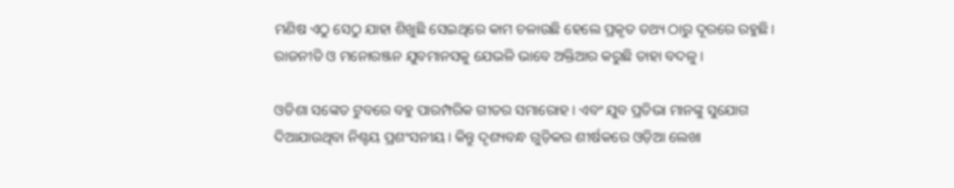ମଣିଷ ଏଠୁ ସେଠୁ ଯାହା ଶିଖୁଛି ସେଇଥିରେ କାମ ଚଳାଉଛି ହେଲେ ପ୍ରକୃତ ତଥ୍ୟ ଠାରୁ ଦୂରରେ ରହୁଛି। ରାଜନୀତି ଓ ମନୋରଞ୍ଜନ ଯୁବମାନସକୁ ଯେଭଳି ଭାବେ ଅକ୍ତିଆର କରୁଛି ତାହା ବଦଳୁ।

ଓଡିଶା ସଙ୍କେତ ଟୁବରେ ବହୁ ପାରମ୍ପରିକ ଗୀତର ସମାରୋହ। ଏବଂ ଯୁବ ପ୍ରତିଭା ମାନଙ୍କୁ ସୁଯୋଗ ଦିଆଯାଉଥିବା ନିଶ୍ଚୟ ପ୍ରଶଂସନୀୟ। କିନ୍ତୁ ଦୃଶ୍ୟବନ୍ଧ ଗୁଡ଼ିକର ଶୀର୍ଷକରେ ଓଡ଼ିଆ ଲେଖା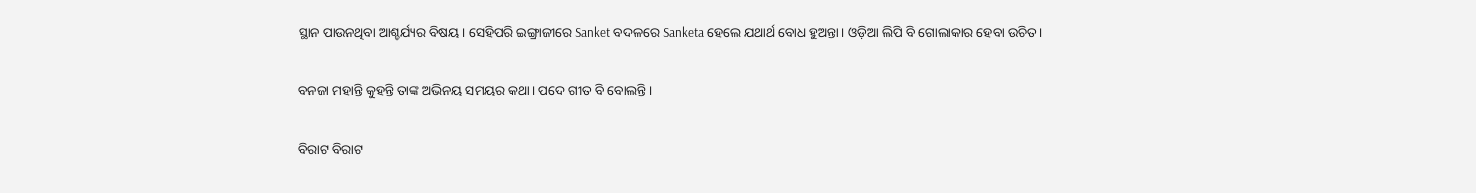ସ୍ଥାନ ପାଉନଥିବା ଆଶ୍ଚର୍ଯ୍ୟର ବିଷୟ। ସେହିପରି ଇଙ୍ଗ୍ରାଜୀରେ Sanket ବଦଳରେ Sanketa ହେଲେ ଯଥାର୍ଥ ବୋଧ ହୁଅନ୍ତା। ଓଡ଼ିଆ ଲିପି ବି ଗୋଲାକାର ହେବା ଉଚିତ।

ବନଜା ମହାନ୍ତି କୁହନ୍ତି ତାଙ୍କ ଅଭିନୟ ସମୟର କଥା। ପଦେ ଗୀତ ବି ବୋଲନ୍ତି।

ବିରାଟ ବିରାଟ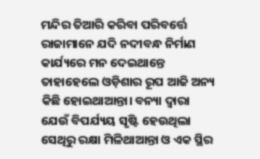ମନ୍ଦିର ତିଆରି କରିବା ପରିବର୍ତ୍ତେ ରାଜାମାନେ ଯଦି ନଦୀବନ୍ଧ ନିର୍ମାଣ କାର୍ଯ୍ୟରେ ମନ ଦେଇଥାନ୍ତେ ତାହାହେଲେ ଓଡ଼ିଶାର ରୂପ ଆଜି ଅନ୍ୟ କିଛି ହୋଇଥାଆନ୍ତା। ବନ୍ୟା ଦ୍ଵାରା ଯେଉଁ ବିପର୍ଯ୍ୟୟ ସୃଷ୍ଟି ହେଉଥିଲା ସେଥିରୁ ରକ୍ଷା ମିଳିଥାଆନ୍ତା ଓ ଏକ ସ୍ଥିର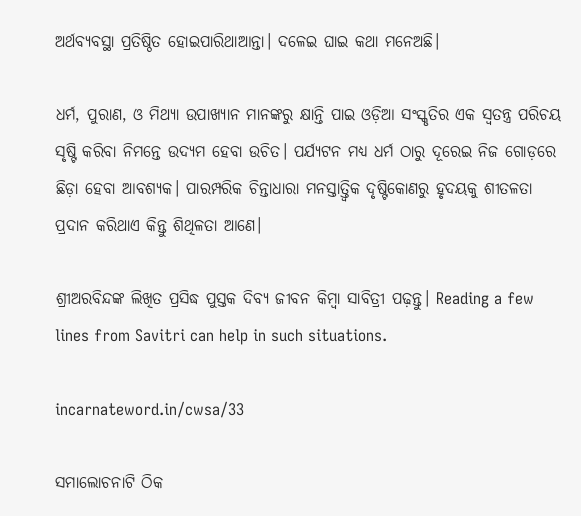ଅର୍ଥବ୍ୟବସ୍ଥା ପ୍ରତିଷ୍ଠିତ ହୋଇପାରିଥାଆନ୍ତା। ଦଳେଇ ଘାଇ କଥା ମନେଅଛି।

ଧର୍ମ, ପୁରାଣ, ଓ ମିଥ୍ଯା ଉପାଖ୍ୟାନ ମାନଙ୍କରୁ କ୍ଷାନ୍ତି ପାଇ ଓଡ଼ିଆ ସଂସ୍କୃତିର ଏକ ସ୍ଵତନ୍ତ୍ର ପରିଚୟ ସୃଷ୍ଟି କରିବା ନିମନ୍ତେ ଉଦ୍ୟମ ହେବା ଉଚିତ। ପର୍ଯ୍ୟଟନ ମଧ୍ୟ ଧର୍ମ ଠାରୁ ଦୂରେଇ ନିଜ ଗୋଡ଼ରେ ଛିଡ଼ା ହେବା ଆବଶ୍ୟକ। ପାରମ୍ପରିକ ଚିନ୍ତାଧାରା ମନସ୍ତାତ୍ତ୍ବିକ ଦୃଷ୍ଟିକୋଣରୁ ହୃଦୟକୁ ଶୀତଳତା ପ୍ରଦାନ କରିଥାଏ କିନ୍ତୁ ଶିଥିଳତା ଆଣେ।

ଶ୍ରୀଅରବିନ୍ଦଙ୍କ ଲିଖିତ ପ୍ରସିଦ୍ଧ ପୁସ୍ତକ ଦିବ୍ୟ ଜୀବନ କିମ୍ବା ସାବିତ୍ରୀ ପଢ଼ନ୍ତୁ। Reading a few lines from Savitri can help in such situations.

incarnateword.in/cwsa/33

ସମାଲୋଚନାଟି ଠିକ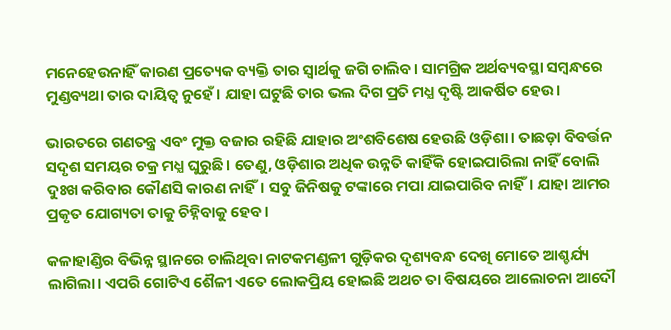ମନେହେଉନାହିଁ କାରଣ ପ୍ରତ୍ୟେକ ବ୍ୟକ୍ତି ତାର ସ୍ବାର୍ଥକୁ ଜଗି ଚାଲିବ। ସାମଗ୍ରିକ ଅର୍ଥବ୍ୟବସ୍ଥା ସମ୍ବନ୍ଧରେ ମୁଣ୍ଡବ୍ୟଥା ତାର ଦାୟିତ୍ବ ନୁହେଁ। ଯାହା ଘଟୁଛି ତାର ଭଲ ଦିଗ ପ୍ରତି ମଧ୍ଯ ଦୃଷ୍ଟି ଆକର୍ଷିତ ହେଉ।

ଭାରତରେ ଗଣତନ୍ତ୍ର ଏବଂ ମୁକ୍ତ ବଜାର ରହିଛି ଯାହାର ଅଂଶବିଶେଷ ହେଉଛି ଓଡ଼ିଶା। ତାଛଡ଼ା ବିବର୍ତ୍ତନ ସଦୃଶ ସମୟର ଚକ୍ର ମଧ୍ଯ ଘୁରୁଛି। ତେଣୁ, ଓଡ଼ିଶାର ଅଧିକ ଉନ୍ନତି କାହିଁକି ହୋଇପାରିଲା ନାହିଁ ବୋଲି ଦୁଃଖ କରିବାର କୌଣସି କାରଣ ନାହିଁ। ସବୁ ଜିନିଷକୁ ଟଙ୍କାରେ ମପା ଯାଇପାରିବ ନାହିଁ। ଯାହା ଆମର ପ୍ରକୃତ ଯୋଗ୍ୟତା ତାକୁ ଚିହ୍ନିବାକୁ ହେବ।

କଳାହାଣ୍ଡିର ବିଭିନ୍ନ ସ୍ଥାନରେ ଚାଲିଥିବା ନାଟକମଣ୍ଡଳୀ ଗୁଡ଼ିକର ଦୃଶ୍ୟବନ୍ଧ ଦେଖି ମୋତେ ଆଶ୍ଚର୍ଯ୍ୟ ଲାଗିଲା। ଏପରି ଗୋଟିଏ ଶୈଳୀ ଏତେ ଲୋକପ୍ରିୟ ହୋଇଛି ଅଥଚ ତା ବିଷୟରେ ଆଲୋଚନା ଆଦୌ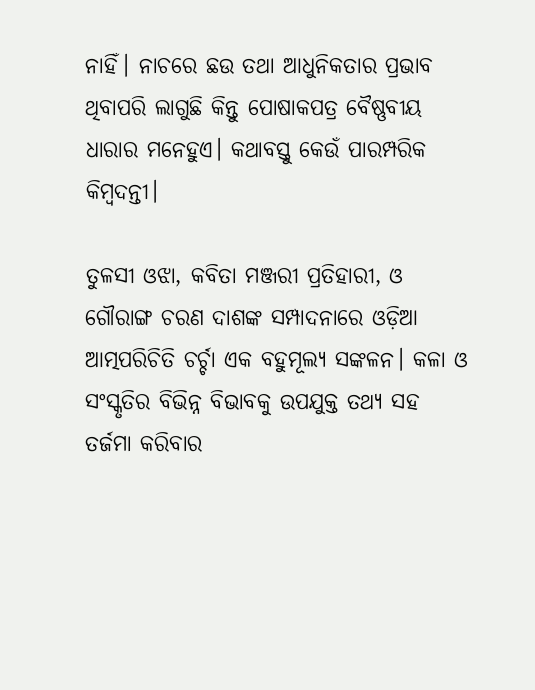ନାହିଁ। ନାଚରେ ଛଉ ତଥା ଆଧୁନିକତାର ପ୍ରଭାବ ଥିବାପରି ଲାଗୁଛି କିନ୍ତୁ ପୋଷାକପତ୍ର ବୈଷ୍ଣବୀୟ ଧାରାର ମନେହୁଏ। କଥାବସ୍ତୁ କେଉଁ ପାରମ୍ପରିକ କିମ୍ବଦନ୍ତୀ।

ତୁଳସୀ ଓଝା, କବିତା ମଞ୍ଜରୀ ପ୍ରତିହାରୀ, ଓ ଗୌରାଙ୍ଗ ଚରଣ ଦାଶଙ୍କ ସମ୍ପାଦନାରେ ଓଡ଼ିଆ ଆତ୍ମପରିଚିତି ଚର୍ଚ୍ଚା ଏକ ବହୁମୂଲ୍ୟ ସଙ୍କଳନ। କଳା ଓ ସଂସ୍କୃତିର ବିଭିନ୍ନ ବିଭାବକୁ ଉପଯୁକ୍ତ ତଥ୍ଯ ସହ ତର୍ଜମା କରିବାର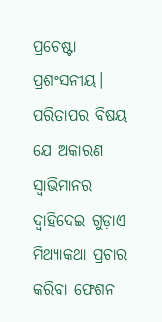ପ୍ରଚେଷ୍ଟା ପ୍ରଶଂସନୀୟ। ପରିତାପର ବିଷୟ ଯେ ଅକାରଣ ସ୍ବାଭିମାନର ଦ୍ବାହିଦେଇ ଗୁଡ଼ାଏ ମିଥ୍ଯାକଥା ପ୍ରଚାର କରିବା ଫେଶନ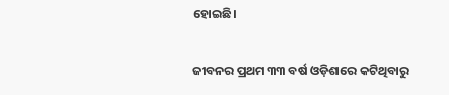ହୋଇଛି।

ଜୀବନର ପ୍ରଥମ ୩୩ ବର୍ଷ ଓଡ଼ିଶାରେ କଟିଥିବାରୁ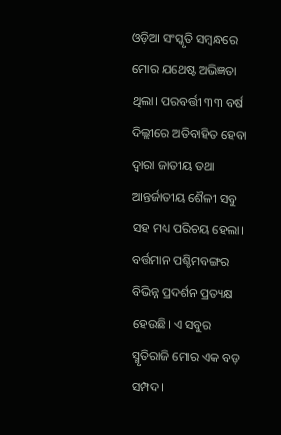ଓଡ଼ିଆ ସଂସ୍କୃତି ସମ୍ବନ୍ଧରେ ମୋର ଯଥେଷ୍ଟ ଅଭିଜ୍ଞତା ଥିଲା। ପରବର୍ତ୍ତୀ ୩୩ ବର୍ଷ ଦିଲ୍ଲୀରେ ଅତିବାହିତ ହେବା ଦ୍ୱାରା ଜାତୀୟ ତଥା ଆନ୍ତର୍ଜାତୀୟ ଶୈଳୀ ସବୁ ସହ ମଧ୍ୟ ପରିଚୟ ହେଲା। ବର୍ତ୍ତମାନ ପଶ୍ଚିମବଙ୍ଗର ବିଭିନ୍ନ ପ୍ରଦର୍ଶନ ପ୍ରତ୍ୟକ୍ଷ ହେଉଛି। ଏ ସବୁର ସ୍ମୃତିରାଜି ମୋର ଏକ ବଡ଼ ସମ୍ପଦ।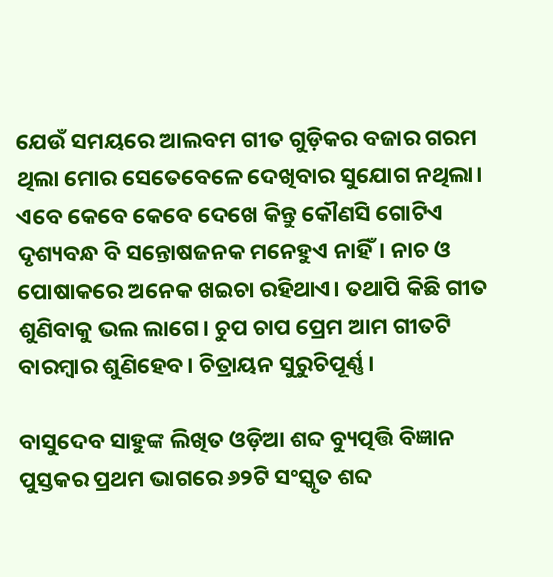ଯେଉଁ ସମୟରେ ଆଲବମ ଗୀତ ଗୁଡ଼ିକର ବଜାର ଗରମ ଥିଲା ମୋର ସେତେବେଳେ ଦେଖିବାର ସୁଯୋଗ ନଥିଲା। ଏବେ କେବେ କେବେ ଦେଖେ କିନ୍ତୁ କୌଣସି ଗୋଟିଏ ଦୃଶ୍ୟବନ୍ଧ ବି ସନ୍ତୋଷଜନକ ମନେହୁଏ ନାହିଁ। ନାଚ ଓ ପୋଷାକରେ ଅନେକ ଖଇଚା ରହିଥାଏ। ତଥାପି କିଛି ଗୀତ ଶୁଣିବାକୁ ଭଲ ଲାଗେ। ଚୁପ ଚାପ ପ୍ରେମ ଆମ ଗୀତଟି ବାରମ୍ବାର ଶୁଣିହେବ। ଚିତ୍ରାୟନ ସୁରୁଚିପୂର୍ଣ୍ଣ।

ବାସୁଦେବ ସାହୁଙ୍କ ଲିଖିତ ଓଡ଼ିଆ ଶବ୍ଦ ବ୍ୟୁତ୍ପତ୍ତି ବିଜ୍ଞାନ ପୁସ୍ତକର ପ୍ରଥମ ଭାଗରେ ୬୨ଟି ସଂସ୍କୃତ ଶବ୍ଦ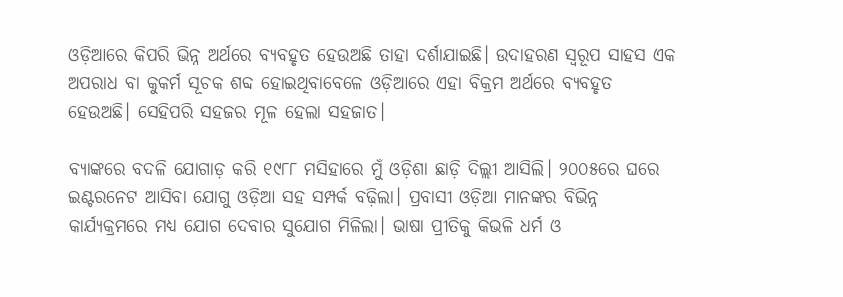ଓଡ଼ିଆରେ କିପରି ଭିନ୍ନ ଅର୍ଥରେ ବ୍ଯବହୃତ ହେଉଅଛି ତାହା ଦର୍ଶାଯାଇଛି। ଉଦାହରଣ ସ୍ବରୂପ ସାହସ ଏକ ଅପରାଧ ବା କୁକର୍ମ ସୂଚକ ଶବ୍ଦ ହୋଇଥିବାବେଳେ ଓଡ଼ିଆରେ ଏହା ବିକ୍ରମ ଅର୍ଥରେ ବ୍ଯବହୃତ ହେଉଅଛି। ସେହିପରି ସହଜର ମୂଳ ହେଲା ସହଜାତ।

ବ୍ଯାଙ୍କରେ ବଦଳି ଯୋଗାଡ଼ କରି ୧୯୮୮ ମସିହାରେ ମୁଁ ଓଡ଼ିଶା ଛାଡ଼ି ଦିଲ୍ଲୀ ଆସିଲି। ୨୦୦୫ରେ ଘରେ ଇଣ୍ଟରନେଟ ଆସିବା ଯୋଗୁ ଓଡ଼ିଆ ସହ ସମ୍ପର୍କ ବଢ଼ିଲା। ପ୍ରବାସୀ ଓଡ଼ିଆ ମାନଙ୍କର ବିଭିନ୍ନ କାର୍ଯ୍ୟକ୍ରମରେ ମଧ୍ୟ ଯୋଗ ଦେବାର ସୁଯୋଗ ମିଳିଲା। ଭାଷା ପ୍ରୀତିକୁ କିଭଳି ଧର୍ମ ଓ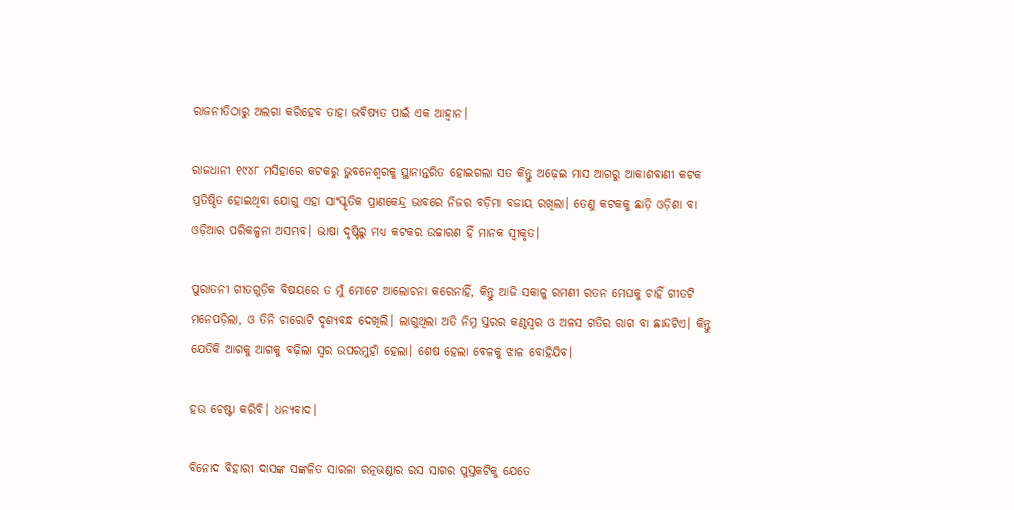ରାଜନୀତିଠାରୁ ଅଲଗା କରିହେବ ତାହା ଭବିଷ୍ୟତ ପାଇଁ ଏକ ଆହ୍ବାନ।

ରାଜଧାନୀ ୧୯୪୮ ମସିହାରେ କଟକରୁ ଭୁବନେଶ୍ଵରକୁ ସ୍ଥାନାନ୍ତରିତ ହୋଇଗଲା ସତ କିନ୍ତୁ ଅଢ଼େଇ ମାସ ଆଗରୁ ଆକାଶବାଣୀ କଟକ ପ୍ରତିଷ୍ଠିତ ହୋଇଥିବା ଯୋଗୁ ଏହା ସାଂସ୍କୃତିକ ପ୍ରାଣକେନ୍ଦ୍ର ଭାବରେ ନିଜର ବଡ଼ିମା ବଜାୟ ରଖିଲା। ତେଣୁ କଟକକୁ ଛାଡ଼ି ଓଡ଼ିଶା ବା ଓଡ଼ିଆର ପରିକଳ୍ପନା ଅସମ୍ଭବ। ଭାଷା ଦୃଷ୍ଟିରୁ ମଧ୍ୟ କଟକର ଉଚ୍ଚାରଣ ହିଁ ମାନକ ସ୍ବୀକୃତ।

ପୁରାତନୀ ଗୀତଗୁଡ଼ିକ ବିଷୟରେ ତ ମୁଁ ମୋଟେ ଆଲୋଚନା କରେନାହିଁ, କିନ୍ତୁ ଆଜି ସକାଳୁ ରମଣୀ ରତନ ମେଘକୁ ଚାହିଁ ଗୀତଟି ମନେପଡ଼ିଲା, ଓ ତିନି ଚାରୋଟି ଦୃଶ୍ୟବନ୍ଧ ଦେଖିଲି। ଲାଗୁଥିଲା ଅତି ନିମ୍ନ ସ୍ତରର କଣ୍ଠସ୍ବର ଓ ଅଳସ ଗତିର ରାଗ ବା ଛାନ୍ଦଟିଏ। କିନ୍ତୁ ଯେତିକି ଆଗକୁ ଆଗକୁ ବଢ଼ିଲା ସ୍ବର ଉପରମୁହାଁ ହେଲା। ଶେଷ ହେଲା ବେଳକୁ ଝାଳ ବୋହିଯିବ।

ହଉ ଚେଷ୍ଟା କରିବି। ଧନ୍ୟବାଦ।

ବିନୋଦ ବିହାରୀ ଦାସଙ୍କ ସଙ୍କଳିତ ସାରଳା ରତ୍ନଭଣ୍ଡାର ରସ ସାଗର ପୁସ୍ତକଟିକୁ ଯେତେ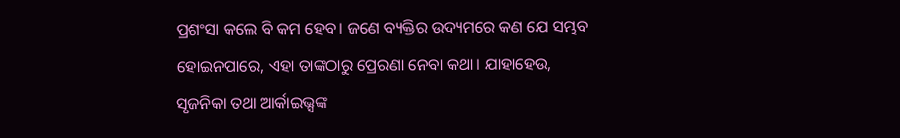ପ୍ରଶଂସା କଲେ ବି କମ ହେବ। ଜଣେ ବ୍ୟକ୍ତିର ଉଦ୍ୟମରେ କଣ ଯେ ସମ୍ଭବ ହୋଇନପାରେ, ଏହା ତାଙ୍କଠାରୁ ପ୍ରେରଣା ନେବା କଥା। ଯାହାହେଉ, ସୃଜନିକା ତଥା ଆର୍କାଇଭ୍ସଙ୍କ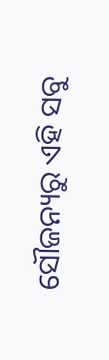ସୌଜନ୍ୟରୁ ଏହି ସବୁ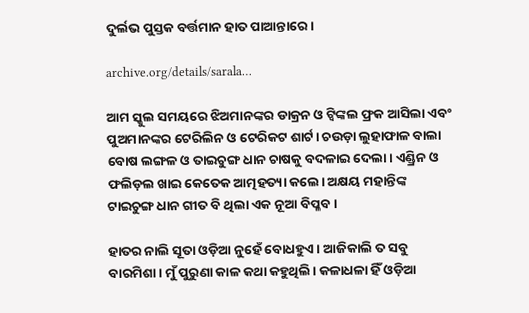ଦୁର୍ଲଭ ପୁସ୍ତକ ବର୍ତ୍ତମାନ ହାତ ପାଆନ୍ତାରେ।

archive.org/details/sarala…

ଆମ ସ୍କୁଲ ସମୟରେ ଝିଅମାନଙ୍କର ଡାକ୍ରନ ଓ ଟ୍ବିଙ୍କଲ ଫ୍ରକ ଆସିଲା ଏବଂ ପୁଅମାନଙ୍କର ଟେରିଲିନ ଓ ଟେରିକଟ ଶାର୍ଟ। ଚଉଡ଼ା ଲୁହାଫାଳ ବାଲା ବୋଷ ଲଙ୍ଗଳ ଓ ତାଇଚୁଙ୍ଗ ଧାନ ଚାଷକୁ ବଦଳାଇ ଦେଲା। ଏଣ୍ଡ୍ରିନ ଓ ଫଲିଡ଼ଲ ଖାଇ କେତେକ ଆତ୍ମହତ୍ୟା କଲେ। ଅକ୍ଷୟ ମହାନ୍ତିଙ୍କ ଟାଇଚୁଙ୍ଗ ଧାନ ଗୀତ ବି ଥିଲା ଏକ ନୂଆ ବିପ୍ଳବ।

ହାତର ନାଲି ସୂତା ଓଡ଼ିଆ ନୁହେଁ ବୋଧହୁଏ। ଆଜିକାଲି ତ ସବୁ ବାରମିଶା। ମୁଁ ପୁରୁଣା କାଳ କଥା କହୁଥିଲି। କଳାଧଳା ହିଁ ଓଡ଼ିଆ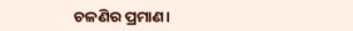ଚଳଣିର ପ୍ରମାଣ।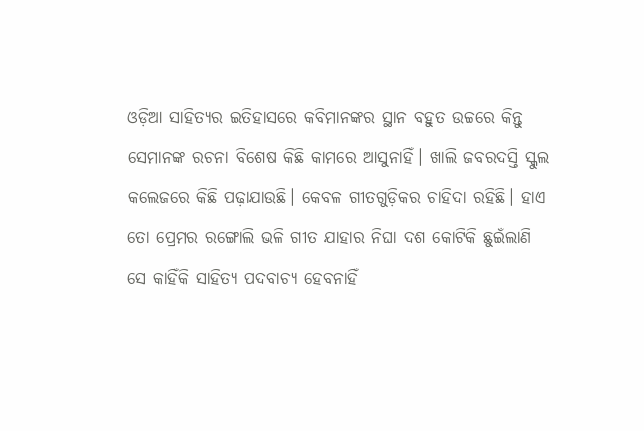ଓଡ଼ିଆ ସାହିତ୍ୟର ଇତିହାସରେ କବିମାନଙ୍କର ସ୍ଥାନ ବହୁତ ଉଚ୍ଚରେ କିନ୍ତୁ ସେମାନଙ୍କ ରଚନା ବିଶେଷ କିଛି କାମରେ ଆସୁନାହିଁ। ଖାଲି ଜବରଦସ୍ତି ସ୍କୁଲ କଲେଜରେ କିଛି ପଢ଼ାଯାଉଛି। କେବଳ ଗୀତଗୁଡ଼ିକର ଚାହିଦା ରହିଛି। ହାଏ ତୋ ପ୍ରେମର ରଙ୍ଗୋଲି ଭଳି ଗୀତ ଯାହାର ନିଘା ଦଶ କୋଟିକି ଛୁଇଁଲାଣି ସେ କାହିଁକି ସାହିତ୍ୟ ପଦବାଚ୍ୟ ହେବନାହିଁ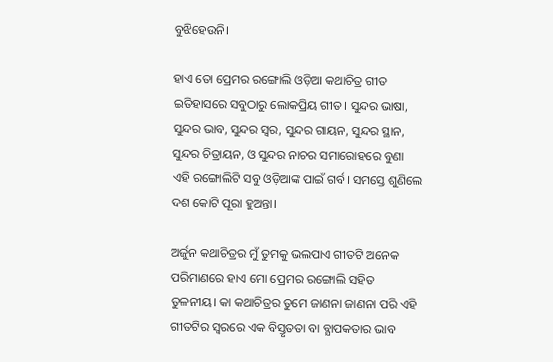ବୁଝିହେଉନି।

ହାଏ ତୋ ପ୍ରେମର ରଙ୍ଗୋଲି ଓଡ଼ିଆ କଥାଚିତ୍ର ଗୀତ ଇତିହାସରେ ସବୁଠାରୁ ଲୋକପ୍ରିୟ ଗୀତ। ସୁନ୍ଦର ଭାଷା, ସୁନ୍ଦର ଭାବ, ସୁନ୍ଦର ସ୍ବର, ସୁନ୍ଦର ଗାୟନ, ସୁନ୍ଦର ସ୍ଥାନ, ସୁନ୍ଦର ଚିତ୍ରାୟନ, ଓ ସୁନ୍ଦର ନାଚର ସମାରୋହରେ ବୁଣା ଏହି ରଙ୍ଗୋଲିଟି ସବୁ ଓଡ଼ିଆଙ୍କ ପାଇଁ ଗର୍ବ। ସମସ୍ତେ ଶୁଣିଲେ ଦଶ କୋଟି ପୂରା ହୁଅନ୍ତା।

ଅର୍ଜୁନ କଥାଚିତ୍ରର ମୁଁ ତୁମକୁ ଭଲପାଏ ଗୀତଟି ଅନେକ ପରିମାଣରେ ହାଏ ମୋ ପ୍ରେମର ରଙ୍ଗୋଲି ସହିତ ତୁଳନୀୟ। କା କଥାଚିତ୍ରର ତୁମେ ଜାଣନା ଜାଣନା ପରି ଏହି ଗୀତଟିର ସ୍ବରରେ ଏକ ବିସ୍ତୃତତା ବା ବ୍ଯାପକତାର ଭାବ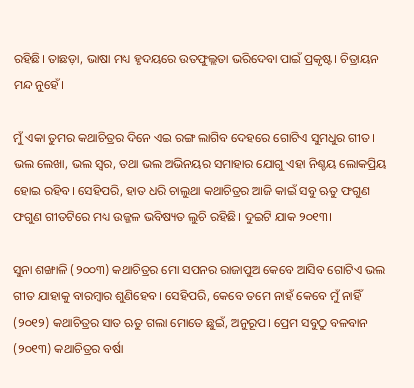ରହିଛି। ତାଛଡ଼ା, ଭାଷା ମଧ୍ୟ ହୃଦୟରେ ଉତଫୁଲ୍ଲତା ଭରିଦେବା ପାଇଁ ପ୍ରକୃଷ୍ଟ। ଚିତ୍ରାୟନ ମନ୍ଦ ନୁହେଁ।

ମୁଁ ଏକା ତୁମର କଥାଚିତ୍ରର ଦିନେ ଏଇ ରଙ୍ଗ ଲାଗିବ ଦେହରେ ଗୋଟିଏ ସୁମଧୁର ଗୀତ। ଭଲ ଲେଖା, ଭଲ ସ୍ବର, ତଥା ଭଲ ଅଭିନୟର ସମାହାର ଯୋଗୁ ଏହା ନିଶ୍ଚୟ ଲୋକପ୍ରିୟ ହୋଇ ରହିବ। ସେହିପରି, ହାତ ଧରି ଚାଲୁଥା କଥାଚିତ୍ରର ଆଜି କାଇଁ ସବୁ ଋତୁ ଫଗୁଣ ଫଗୁଣ ଗୀତଟିରେ ମଧ୍ୟ ଉଜ୍ଜଳ ଭବିଷ୍ୟତ ଲୁଚି ରହିଛି। ଦୁଇଟି ଯାକ ୨୦୧୩।

ସୁନା ଶଙ୍ଖାଳି (୨୦୦୩) କଥାଚିତ୍ରର ମୋ ସପନର ରାଜାପୁଅ କେବେ ଆସିବ ଗୋଟିଏ ଭଲ ଗୀତ ଯାହାକୁ ବାରମ୍ବାର ଶୁଣିହେବ। ସେହିପରି, କେବେ ତମେ ନାହଁ କେବେ ମୁଁ ନାହିଁ (୨୦୧୨) କଥାଚିତ୍ରର ସାତ ଋତୁ ଗଲା ମୋତେ ଛୁଇଁ, ଅନୁରୂପ। ପ୍ରେମ ସବୁଠୁ ବଳବାନ (୨୦୧୩) କଥାଚିତ୍ରର ବର୍ଷା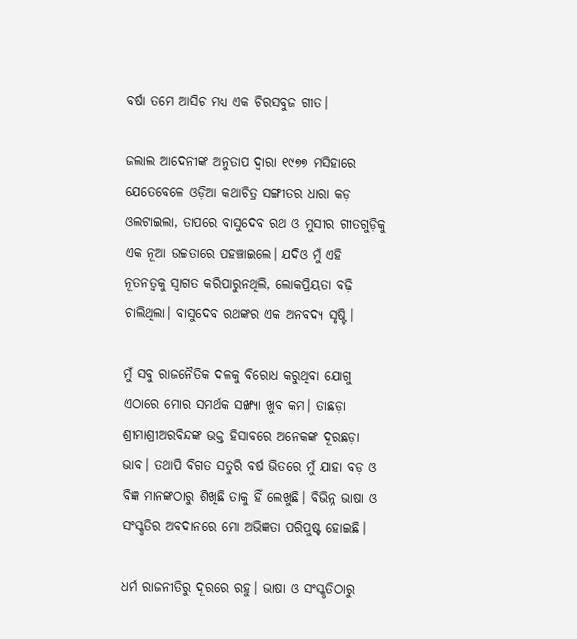ବର୍ଷା ତମେ ଆସିଚ ମଧ୍ୟ ଏକ ଚିରସବୁଜ ଗୀତ।

ଜଲାଲ ଆଦେନୀଙ୍କ ଅନୁତାପ ଦ୍ବାରା ୧୯୭୭ ମସିହାରେ ଯେତେବେଳେ ଓଡ଼ିଆ କଥାଚିତ୍ର ସଙ୍ଗୀତର ଧାରା କଡ଼ ଓଲଟାଇଲା, ତାପରେ ବାସୁଦେବ ରଥ ଓ ମୁସୀର ଗୀତଗୁଡ଼ିକୁ ଏକ ନୂଆ ଉଚ୍ଚତାରେ ପହଞ୍ଚାଇଲେ। ଯଦିଓ ମୁଁ ଏହି ନୂତନତ୍ବକୁ ସ୍ବାଗତ କରିପାରୁନଥିଲି, ଲୋକପ୍ରିୟତା ବଢ଼ି ଚାଲିଥିଲା। ବାସୁଦେବ ରଥଙ୍କର ଏକ ଅନବଦ୍ୟ ସୃଷ୍ଟି।

ମୁଁ ସବୁ ରାଜନୈତିକ ଦଳକୁ ବିରୋଧ କରୁଥିବା ଯୋଗୁ ଏଠାରେ ମୋର ସମର୍ଥକ ସଙ୍ଖ୍ୟା ଖୁବ କମ। ତାଛଡ଼ା ଶ୍ରୀମାଶ୍ରୀଅରବିନ୍ଦଙ୍କ ଭକ୍ତ ହିସାବରେ ଅନେକଙ୍କ ଦୂରଛଡ଼ା ଭାବ। ତଥାପି ବିଗତ ସତୁରି ବର୍ଷ ଭିତରେ ମୁଁ ଯାହା ବଡ଼ ଓ ବିଜ୍ଞ ମାନଙ୍କଠାରୁ ଶିଖିଛି ତାକୁ ହିଁ ଲେଖୁଛି। ବିଭିନ୍ନ ଭାଷା ଓ ସଂସ୍କୃତିର ଅବଦାନରେ ମୋ ଅଭିଜ୍ଞତା ପରିପୁଷ୍ଟ ହୋଇଛି।

ଧର୍ମ ରାଜନୀତିରୁ ଦୂରରେ ରହୁ। ଭାଷା ଓ ସଂସ୍କୃତିଠାରୁ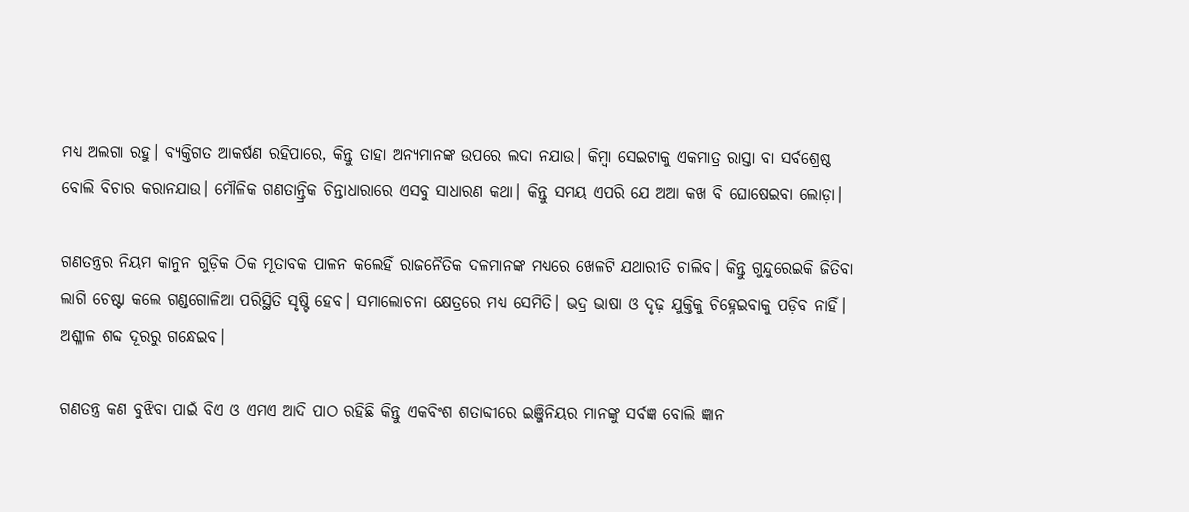ମଧ୍ୟ ଅଲଗା ରହୁ। ବ୍ୟକ୍ତିଗତ ଆକର୍ଷଣ ରହିପାରେ, କିନ୍ତୁ ତାହା ଅନ୍ୟମାନଙ୍କ ଉପରେ ଲଦା ନଯାଉ। କିମ୍ବା ସେଇଟାକୁ ଏକମାତ୍ର ରାସ୍ତା ବା ସର୍ବଶ୍ରେଷ୍ଠ ବୋଲି ବିଚାର କରାନଯାଉ। ମୌଳିକ ଗଣତାନ୍ତ୍ରିକ ଚିନ୍ତାଧାରାରେ ଏସବୁ ସାଧାରଣ କଥା। କିନ୍ତୁ ସମୟ ଏପରି ଯେ ଅଆ କଖ ବି ଘୋଷେଇବା ଲୋଡ଼ା।

ଗଣତନ୍ତ୍ରର ନିୟମ କାନୁନ ଗୁଡ଼ିକ ଠିକ ମୂତାବକ ପାଳନ କଲେହିଁ ରାଜନୈତିକ ଦଳମାନଙ୍କ ମଧ୍ୟରେ ଖେଳଟି ଯଥାରୀତି ଚାଲିବ। କିନ୍ତୁ ଗୁନ୍ଦୁରେଇକି ଜିତିବା ଲାଗି ଚେଷ୍ଟା କଲେ ଗଣ୍ଡଗୋଳିଆ ପରିସ୍ଥିତି ସୃଷ୍ଟି ହେବ। ସମାଲୋଚନା କ୍ଷେତ୍ରରେ ମଧ୍ୟ ସେମିତି। ଭଦ୍ର ଭାଷା ଓ ଦୃଢ଼ ଯୁକ୍ତିକୁ ଚିହ୍ନେଇବାକୁ ପଡ଼ିବ ନାହିଁ। ଅଶ୍ଳୀଳ ଶବ୍ଦ ଦୂରରୁ ଗନ୍ଧେଇବ।

ଗଣତନ୍ତ୍ର କଣ ବୁଝିବା ପାଇଁ ବିଏ ଓ ଏମଏ ଆଦି ପାଠ ରହିଛି କିନ୍ତୁ ଏକବିଂଶ ଶତାବ୍ଦୀରେ ଇଞ୍ଜିନିୟର ମାନଙ୍କୁ ସର୍ବଜ୍ଞ ବୋଲି ଜ୍ଞାନ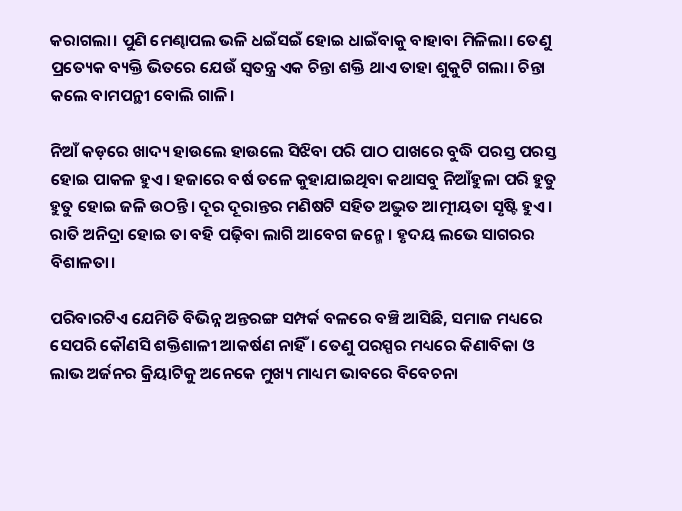କରାଗଲା। ପୁଣି ମେଣ୍ଢାପଲ ଭଳି ଧଇଁସଇଁ ହୋଇ ଧାଇଁବାକୁ ବାହାବା ମିଳିଲା। ତେଣୁ ପ୍ରତ୍ୟେକ ବ୍ୟକ୍ତି ଭିତରେ ଯେଉଁ ସ୍ବତନ୍ତ୍ର ଏକ ଚିନ୍ତା ଶକ୍ତି ଥାଏ ତାହା ଶୁକୁଟି ଗଲା। ଚିନ୍ତା କଲେ ବାମପନ୍ଥୀ ବୋଲି ଗାଳି।

ନିଆଁ କଡ଼ରେ ଖାଦ୍ୟ ହାଉଲେ ହାଉଲେ ସିଝିବା ପରି ପାଠ ପାଖରେ ବୁଦ୍ଧି ପରସ୍ତ ପରସ୍ତ ହୋଇ ପାକଳ ହୁଏ। ହଜାରେ ବର୍ଷ ତଳେ କୁହାଯାଇଥିବା କଥାସବୁ ନିଆଁହୁଳା ପରି ହୁତୁ ହୁତୁ ହୋଇ ଜଳି ଉଠନ୍ତି। ଦୂର ଦୂରାନ୍ତର ମଣିଷଟି ସହିତ ଅଦ୍ଭୁତ ଆତ୍ମୀୟତା ସୃଷ୍ଟି ହୁଏ। ରାତି ଅନିଦ୍ରା ହୋଇ ତା ବହି ପଢ଼ିବା ଲାଗି ଆବେଗ ଜନ୍ମେ। ହୃଦୟ ଲଭେ ସାଗରର ବିଶାଳତା।

ପରିବାରଟିଏ ଯେମିତି ବିଭିନ୍ନ ଅନ୍ତରଙ୍ଗ ସମ୍ପର୍କ ବଳରେ ବଞ୍ଚି ଆସିଛି, ସମାଜ ମଧ୍ୟରେ ସେପରି କୌଣସି ଶକ୍ତିଶାଳୀ ଆକର୍ଷଣ ନାହିଁ। ତେଣୁ ପରସ୍ପର ମଧ୍ୟରେ କିଣାବିକା ଓ ଲାଭ ଅର୍ଜନର କ୍ରିୟାଟିକୁ ଅନେକେ ମୁଖ୍ୟ ମାଧ୍ୟମ ଭାବରେ ବିବେଚନା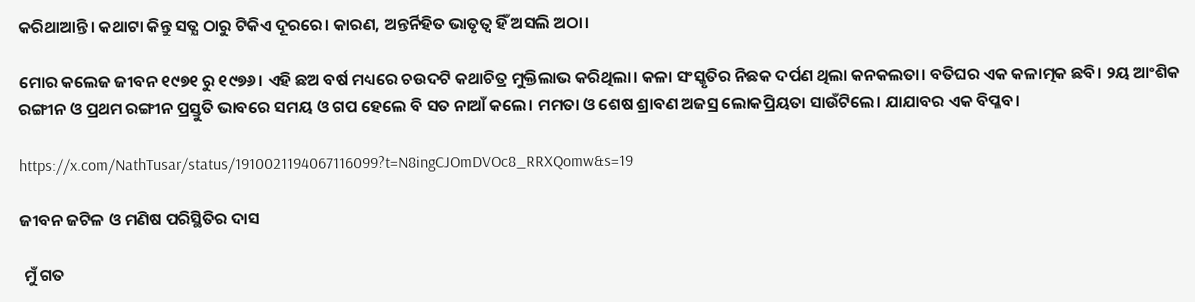କରିଥାଆନ୍ତି। କଥାଟା କିନ୍ତୁ ସତ୍ଯ ଠାରୁ ଟିକିଏ ଦୂରରେ। କାରଣ, ଅନ୍ତର୍ନିହିତ ଭାତୃତ୍ବ ହିଁ ଅସଲି ଅଠା।

ମୋର କଲେଜ ଜୀବନ ୧୯୭୧ ରୁ ୧୯୭୬। ଏହି ଛଅ ବର୍ଷ ମଧ୍ୟରେ ଚଉଦଟି କଥାଚିତ୍ର ମୁକ୍ତିଲାଭ କରିଥିଲା। କଳା ସଂସ୍କୃତିର ନିଛକ ଦର୍ପଣ ଥିଲା କନକଲତା। ବତିଘର ଏକ କଳାତ୍ମକ ଛବି। ୨ୟ ଆଂଶିକ ରଙ୍ଗୀନ ଓ ପ୍ରଥମ ରଙ୍ଗୀନ ପ୍ରସ୍ତୁତି ଭାବରେ ସମୟ ଓ ଗପ ହେଲେ ବି ସତ ନାଆଁ କଲେ। ମମତା ଓ ଶେଷ ଶ୍ରାବଣ ଅଜସ୍ର ଲୋକପ୍ରିୟତା ସାଉଁଟିଲେ। ଯାଯାବର ଏକ ବିପ୍ଳବ।

https://x.com/NathTusar/status/1910021194067116099?t=N8ingCJOmDVOc8_RRXQomw&s=19

ଜୀବନ ଜଟିଳ ଓ ମଣିଷ ପରିସ୍ଥିତିର ଦାସ

 ମୁଁ ଗତ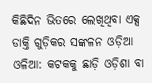କିଛିଦିନ ଭିତରେ ଲେଖିଥିବା ଏକ୍ସ ଡାକ୍ତି ଗୁଡ଼ିକର ସଙ୍କଳନ ଓଡ଼ିଆ ଓଳିଆ: କଟକକୁ ଛାଡ଼ି ଓଡ଼ିଶା ବା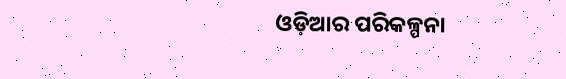ଓଡ଼ିଆର ପରିକଳ୍ପନା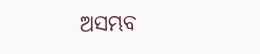ଅସମ୍ଭବ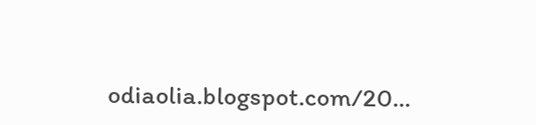odiaolia.blogspot.com/20...